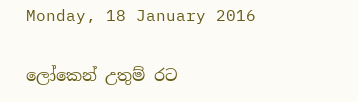Monday, 18 January 2016

ලෝකෙන් උතුම් රට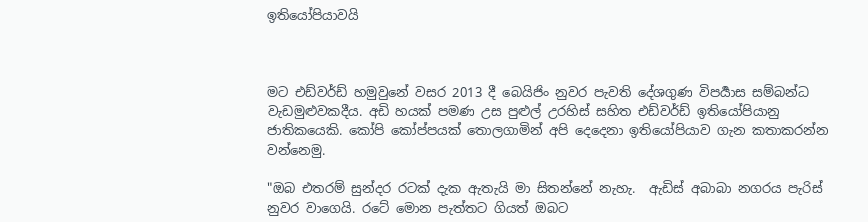ඉතියෝපියාවයි



මට එඩ්වර්ඩ් හමුවුනේ වසර 2013 දී බෙයිජිං නුවර පැවති දේශගුණ විපර්‍යාස සම්බන්ධ වැඩමුළුවකදීය. අඩි හයක් පමණ උස පුළුල් උරහිස් සහිත එඩ්වර්ඩ් ඉතියෝපියානු ජාතිකයෙකි. කෝපි කෝප්පයක් තොලගාමින් අපි දෙදෙනා ඉතියෝපියාව ගැන කතාකරන්න වන්නෙමු.

"ඔබ එතරම් සුන්දර රටක් දැක ඇතැයි මා සිතන්නේ නැහැ.  ඇඩිස් අබාබා නගරය පැරිස් නුවර වාගෙයි. රටේ මොන පැත්තට ගියත් ඔබට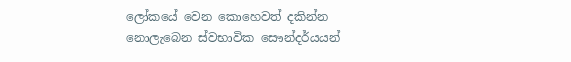ලෝකයේ වෙන කොහෙවත් දකින්න නොලැබෙන ස්වභාවික සෞන්දර්යයන්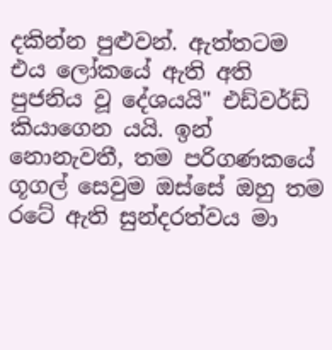දකින්න පුළුවන්. ඇත්තටම එය ලෝකයේ ඇති අති පුජනිය වූ දේශයයි" එඩ්වර්ඩ් කියාගෙන යයි. ඉන් නොනැවතී, තම පරිගණකයේ ගූගල් සෙවුම ඔස්සේ ඔහු තම රටේ ඇති සුන්දරත්වය මා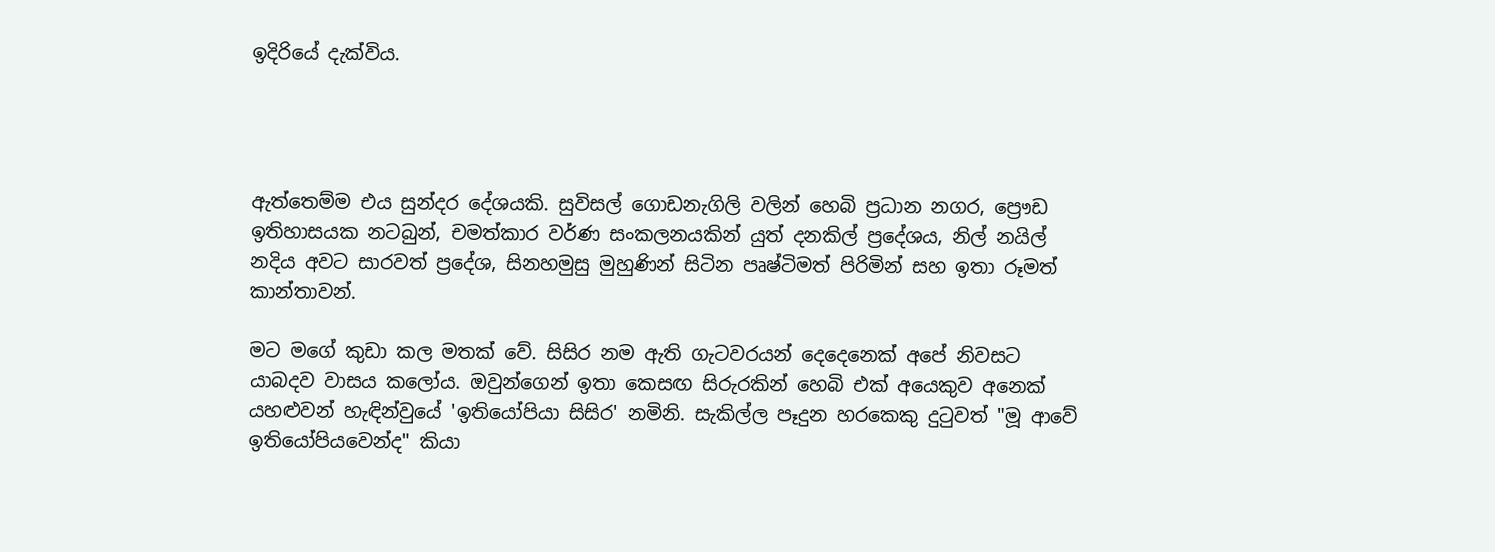ඉදිරියේ දැක්විය.




ඇත්තෙම්ම එය සුන්දර දේශයකි. සුවිසල් ගොඩනැගිලි වලින් හෙබි ප්‍රධාන නගර, ප්‍රෞඩ ඉතිහාසයක නටබුන්, චමත්කාර වර්ණ සංකලනයකින් යුත් දනකිල් ප්‍රදේශය, නිල් නයිල් නදිය අවට සාරවත් ප්‍රදේශ, සිනහමුසු මුහුණින් සිටින පෘෂ්ටිමත් පිරිමින් සහ ඉතා රූමත් කාන්තාවන්.

මට මගේ කුඩා කල මතක් වේ. සිසිර නම ඇති ගැටවරයන් දෙදෙනෙක් අපේ නිවසට යාබදව වාසය කලෝය. ඔවුන්ගෙන් ඉතා කෙසඟ සිරුරකින් හෙබි එක් අයෙකුව අනෙක් යහළුවන් හැඳින්වුයේ 'ඉතියෝපියා සිසිර' නමිනි. සැකිල්ල පෑදුන හරකෙකු දුටුවත් "මූ ආවේ ඉතියෝපියවෙන්ද" කියා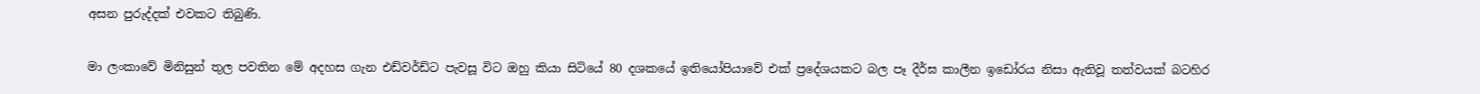අසන පුරුද්දක් එවකට තිබුණි.

මා ලංකාවේ මිනිසුන් තුල පවතින මේ අදහස ගැන එඩ්වර්ඩ්ට පැවසූ විට ඔහු කියා සිටියේ 80 දශකයේ ඉතියෝපියාවේ එක් ප්‍රදේශයකට බල පෑ දීර්ඝ කාලීන ඉඩෝරය නිසා ඇතිවූ තත්වයක් බටහිර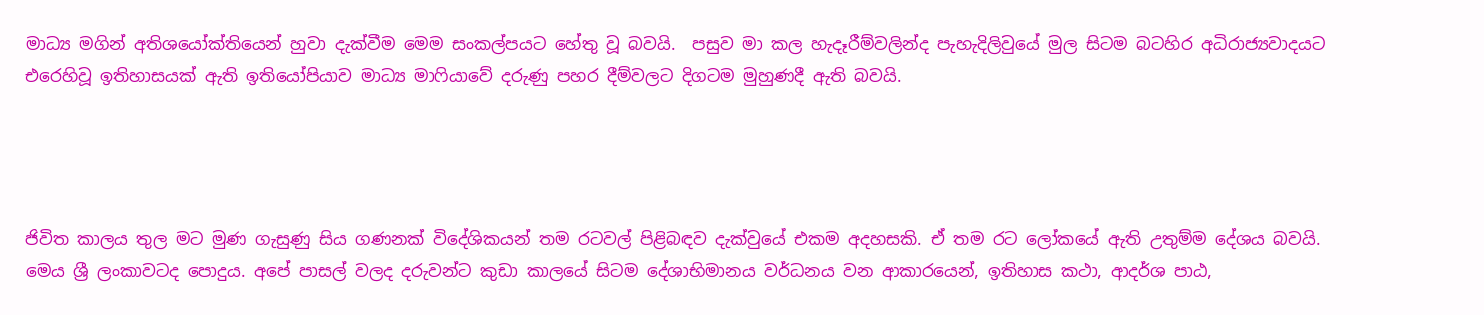මාධ්‍ය මගින් අතිශයෝක්තියෙන් හුවා දැක්වීම මෙම සංකල්පයට හේතු වූ බවයි.  පසුව මා කල හැදෑරීම්වලින්ද පැහැදිලිවුයේ මුල සිටම බටහිර අධිරාජ්‍යවාදයට එරෙහිවූ ඉතිහාසයක් ඇති ඉතියෝපියාව මාධ්‍ය මාෆියාවේ දරුණු පහර දීම්වලට දිගටම මුහුණදී ඇති බවයි.




ජිවිත කාලය තුල මට මුණ ගැසුණු සිය ගණනක් විදේශිකයන් තම රටවල් පිළිබඳව දැක්වුයේ එකම අදහසකි. ඒ තම රට ලෝකයේ ඇති උතුම්ම දේශය බවයි. මෙය ශ්‍රී ලංකාවටද පොදුය. අපේ පාසල් වලද දරුවන්ට කුඩා කාලයේ සිටම දේශාභිමානය වර්ධනය වන ආකාරයෙන්, ඉතිහාස කථා, ආදර්ශ පාඨ,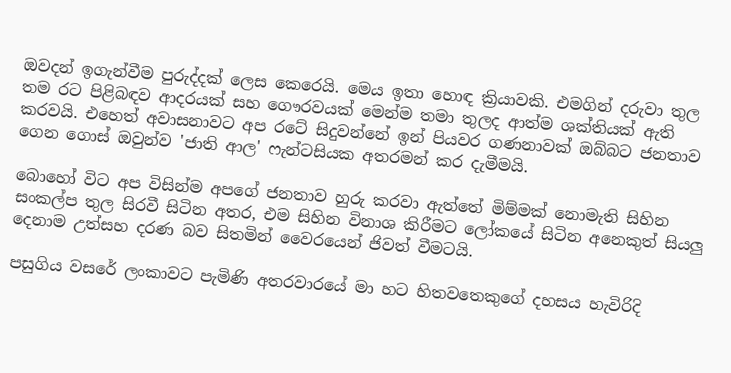ඔවදන් ඉගැන්වීම පුරුද්දක් ලෙස කෙරෙයි. මෙය ඉතා හොඳ ක්‍රියාවකි. එමගින් දරුවා තුල තම රට පිළිබඳව ආදරයක් සහ ගෞරවයක් මෙන්ම තමා තුලද ආත්ම ශක්තියක් ඇති කරවයි. එහෙත් අවාසනාවට අප රටේ සිදුවන්නේ ඉන් පියවර ගණනාවක් ඔබ්බට ජනතාව ගෙන ගොස් ඔවුන්ව 'ජාති ආල' ෆැන්ටසියක අතරමන් කර දැමීමයි.

බොහෝ විට අප විසින්ම අපගේ ජනතාව හුරු කරවා ඇත්තේ මිම්මක් නොමැති සිහින සංකල්ප තුල සිරවී සිටින අතර, එම සිහින විනාශ කිරීමට ලෝකයේ සිටින අනෙකුත් සියලු දෙනාම උත්සහ දරණ බව සිතමින් වෛරයෙන් ජිවත් වීමටයි.

පසුගිය වසරේ ලංකාවට පැමිණි අතරවාරයේ මා හට හිතවතෙකුගේ දහසය හැවිරිදි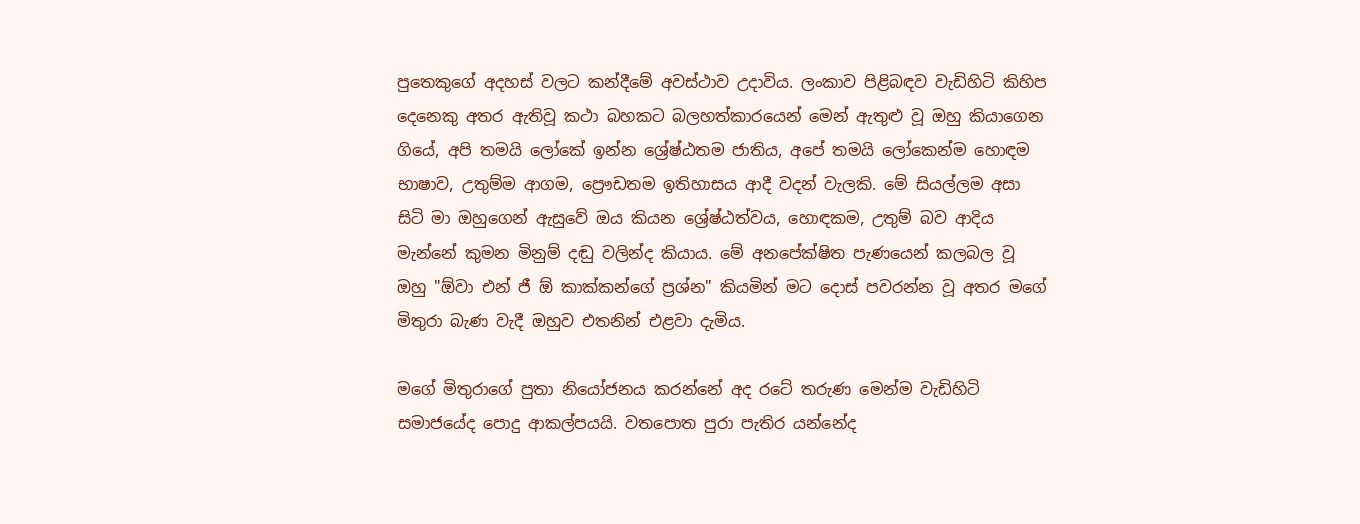පුතෙකුගේ අදහස් වලට කන්දීමේ අවස්ථාව උදාවිය. ලංකාව පිළිබඳව වැඩිහිටි කිහිප දෙනෙකු අතර ඇතිවූ කථා බහකට බලහත්කාරයෙන් මෙන් ඇතුළු වූ ඔහු කියාගෙන ගියේ, අපි තමයි ලෝකේ ඉන්න ශ්‍රේෂ්ඨතම ජාතිය, අපේ තමයි ලෝකෙන්ම හොඳම භාෂාව, උතුම්ම ආගම, ප්‍රෞඩතම ඉතිහාසය ආදී වදන් වැලකි. මේ සියල්ලම අසා සිටි මා ඔහුගෙන් ඇසුවේ ඔය කියන ශ්‍රේෂ්ඨත්වය, හොඳකම, උතුම් බව ආදිය මැන්නේ කුමන මිනුම් දඬු වලින්ද කියාය. මේ අනපේක්ෂිත පැණයෙන් කලබල වූ ඔහු "ඕවා එන් ජී ඕ කාක්කන්ගේ ප්‍රශ්න" කියමින් මට දොස් පවරන්න වූ අතර මගේ මිතුරා බැණ වැදී ඔහුව එතනින් එළවා දැමිය.

මගේ මිතුරාගේ පුතා නියෝජනය කරන්නේ අද රටේ තරුණ මෙන්ම වැඩිහිටි සමාජයේද පොදු ආකල්පයයි. වතපොත පුරා පැතිර යන්නේද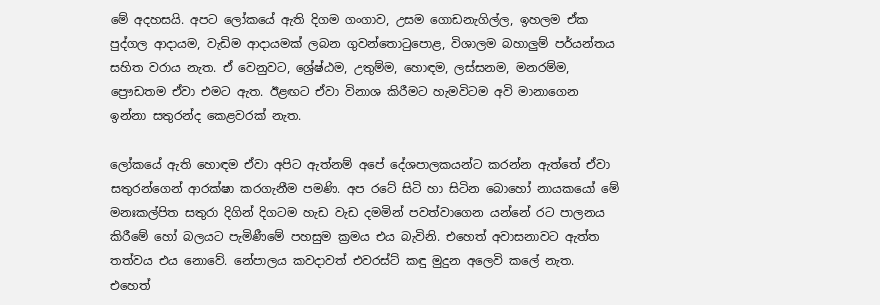මේ අදහසයි. අපට ලෝකයේ ඇති දිගම ගංගාව, උසම ගොඩනැගිල්ල, ඉහලම ඒක පුද්ගල ආදායම, වැඩිම ආදායමක් ලබන ගුවන්තොටුපොළ, විශාලම බහාලුම් පර්යන්තය සහිත වරාය නැත. ඒ වෙනුවට, ශ්‍රේෂ්ඨම, උතුම්ම, හොඳම, ලස්සනම, මනරම්ම, ප්‍රෞඩතම ඒවා එමට ඇත. ඊළඟට ඒවා විනාශ කිරීමට හැමවිටම අවි මානාගෙන ඉන්නා සතුරන්ද කෙළවරක් නැත.

ලෝකයේ ඇති හොඳම ඒවා අපිට ඇත්නම් අපේ දේශපාලකයන්ට කරන්න ඇත්තේ ඒවා සතුරන්ගෙන් ආරක්ෂා කරගැනීම පමණි. අප රටේ සිටි හා සිටින බොහෝ නායකයෝ මේ මනඃකල්පිත සතුරා දිගින් දිගටම හැඩ වැඩ දමමින් පවත්වාගෙන යන්නේ රට පාලනය කිරීමේ හෝ බලයට පැමිණීමේ පහසුම ක්‍රමය එය බැවිනි. එහෙත් අවාසනාවට ඇත්ත තත්වය එය නොවේ. නේපාලය කවදාවත් එවරස්ට් කඳු මුදුන අලෙවි කලේ නැත. එහෙත්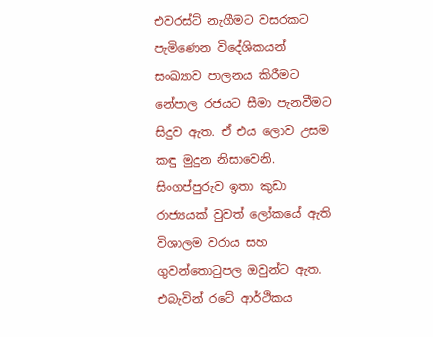එවරස්ට් නැගීමට වසරකට පැමිණෙන විදේශිකයන් සංඛ්‍යාව පාලනය කිරීමට නේපාල රජයට සීමා පැනවීමට සිදුව ඇත. ඒ එය ලොව උසම කඳු මුදුන නිසාවෙනි. සිංගප්පුරුව ඉතා කුඩා රාජ්‍යයක් වුවත් ලෝකයේ ඇති විශාලම වරාය සහ ගුවන්තොටුපල ඔවුන්ට ඇත. එබැවින් රටේ ආර්ථිකය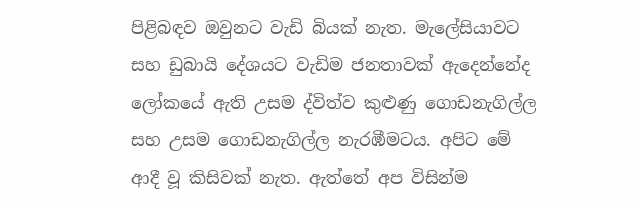පිළිබඳව ඔවුනට වැඩි බියක් නැත. මැලේසියාවට සහ ඩුබායි දේශයට වැඩිම ජනතාවක් ඇදෙන්නේද ලෝකයේ ඇති උසම ද්විත්ව කුළුණු ගොඩනැගිල්ල සහ උසම ගොඩනැගිල්ල නැරඹීමටය. අපිට මේ ආදී වූ කිසිවක් නැත. ඇත්තේ අප විසින්ම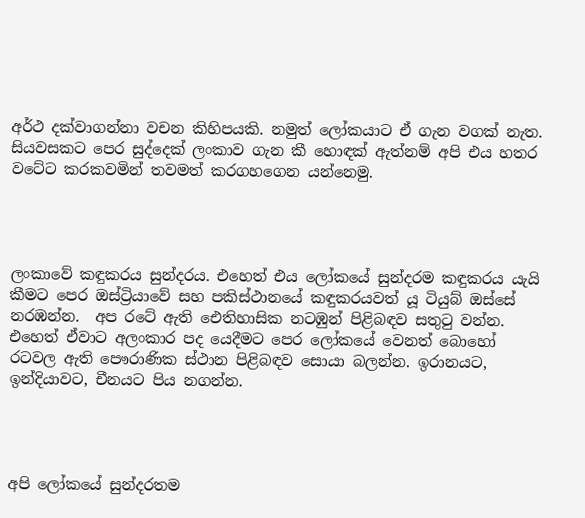අර්ථ දක්වාගන්නා වචන කිහිපයකි. නමුත් ලෝකයාට ඒ ගැන වගක් නැත. සියවසකට පෙර සුද්දෙක් ලංකාව ගැන කී හොඳක් ඇත්නම් අපි එය හතර වටේට කරකවමින් තවමත් කරගහගෙන යන්නෙමු.




ලංකාවේ කඳුකරය සුන්දරය. එහෙත් එය ලෝකයේ සුන්දරම කඳුකරය යැයි කීමට පෙර ඔස්ට්‍රියාවේ සහ පකිස්ථානයේ කඳුකරයවත් යූ ටියුබ් ඔස්සේ නරඹන්න.  අප රටේ ඇති ඓතිහාසික නටඹුන් පිළිබඳව සතුටු වන්න. එහෙත් ඒවාට අලංකාර පද යෙදීමට පෙර ලෝකයේ වෙනත් බොහෝ රටවල ඇති පෞරාණික ස්ථාන පිළිබඳව සොයා බලන්න. ඉරානයට, ඉන්දියාවට, චීනයට පිය නගන්න.




අපි ලෝකයේ සුන්දරතම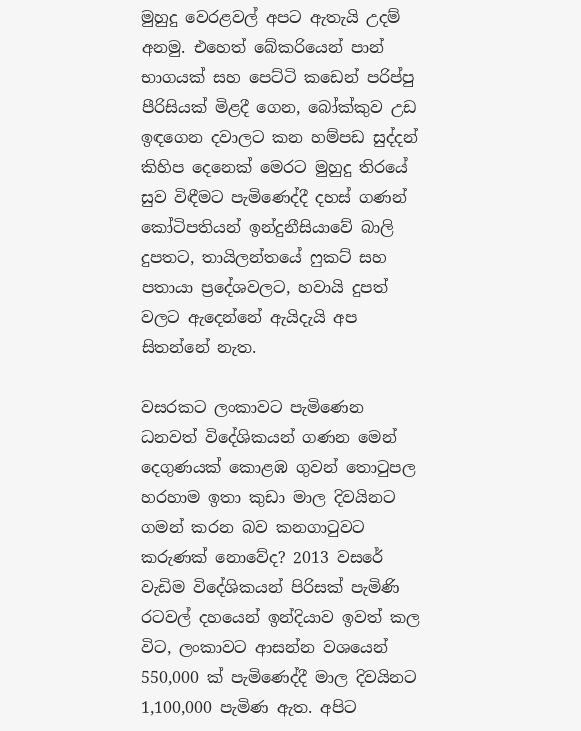මුහුදු වෙරළවල් අපට ඇතැයි උදම් අනමු. එහෙත් බේකරියෙන් පාන් භාගයක් සහ පෙට්ටි කඩෙන් පරිප්පු පීරිසියක් මිළදී ගෙන, බෝක්කුව උඩ ඉඳගෙන දවාලට කන හම්පඩ සුද්දන් කිහිප දෙනෙක් මෙරට මුහුදු තිරයේ සුව විඳීමට පැමිණෙද්දී දහස් ගණන් කෝටිපතියන් ඉන්දුනීසියාවේ බාලි දුපතට, තායිලන්තයේ ෆුකට් සහ පතායා ප්‍රදේශවලට, හවායි දුපත් වලට ඇදෙන්නේ ඇයිදැයි අප සිතන්නේ නැත.

වසරකට ලංකාවට පැමිණෙන ධනවත් විදේශිකයන් ගණන මෙන් දෙගුණයක් කොළඹ ගුවන් තොටුපල හරහාම ඉතා කුඩා මාල දිවයිනට ගමන් කරන බව කනගාටුවට කරුණක් නොවේද? 2013 වසරේ වැඩිම විදේශිකයන් පිරිසක් පැමිණි රටවල් දහයෙන් ඉන්දියාව ඉවත් කල විට, ලංකාවට ආසන්න වශයෙන් 550,000 ක් පැමිණෙද්දී මාල දිවයිනට 1,100,000 පැමිණ ඇත. අපිට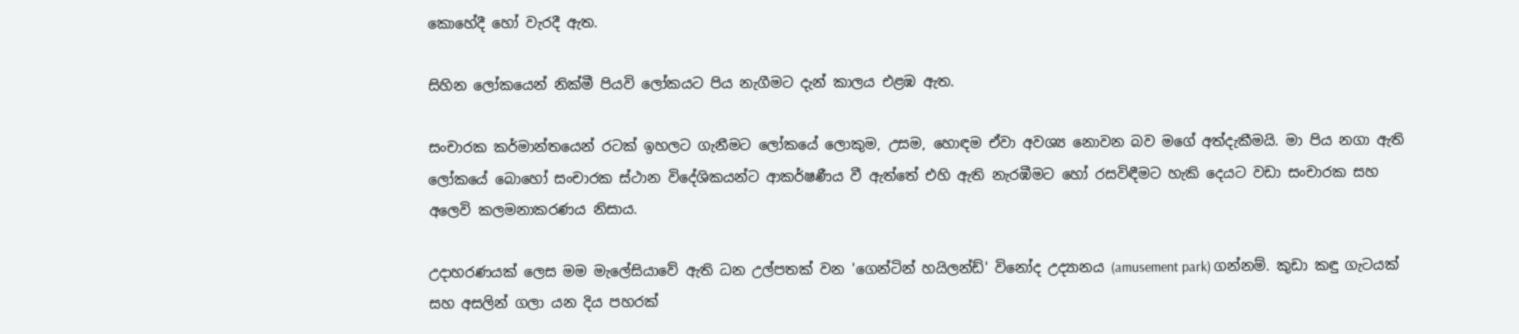කොහේදී හෝ වැරදී ඇත.

සිහින ලෝකයෙන් නික්මී පියවි ලෝකයට පිය නැගීමට දැන් කාලය එළඹ ඇත.

සංචාරක කර්මාන්තයෙන් රටක් ඉහලට ගැනීමට ලෝකයේ ලොකුම, උසම, හොඳම ඒවා අවශ්‍ය නොවන බව මගේ අත්දැකීමයි. මා පිය නගා ඇති ලෝකයේ බොහෝ සංචාරක ස්ථාන විදේශිකයන්ට ආකර්ෂණීය වී ඇත්තේ එහි ඇති නැරඹීමට හෝ රසවිඳීමට හැකි දෙයට වඩා සංචාරක සහ අලෙවි කලමනාකරණය නිසාය.

උදාහරණයක් ලෙස මම මැලේසියාවේ ඇති ධන උල්පතක් වන 'ගෙන්ටින් හයිලන්ඩ්' විනෝද උද්‍යානය (amusement park) ගන්නම්. කුඩා කඳු ගැටයක් සහ අසලින් ගලා යන දිය පහරක්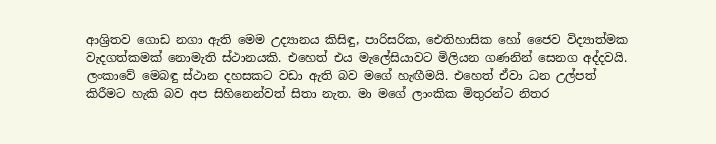ආශ්‍රිතව ගොඩ නගා ඇති මෙම උද්‍යානය කිසිඳු, පාරිසරික, ඓතිහාසික හෝ ජෛව විද්‍යාත්මක වැදගත්කමක් නොමැති ස්ථානයකි. එහෙත් එය මැලේසියාවට මිලියන ගණනින් සෙනග අද්දවයි. ලංකාවේ මෙබඳු ස්ථාන දහසකට වඩා ඇති බව මගේ හැඟීමයි. එහෙත් ඒවා ධන උල්පත් කිරීමට හැකි බව අප සිහිනෙන්වත් සිතා නැත. මා මගේ ලාංකික මිතුරන්ට නිතර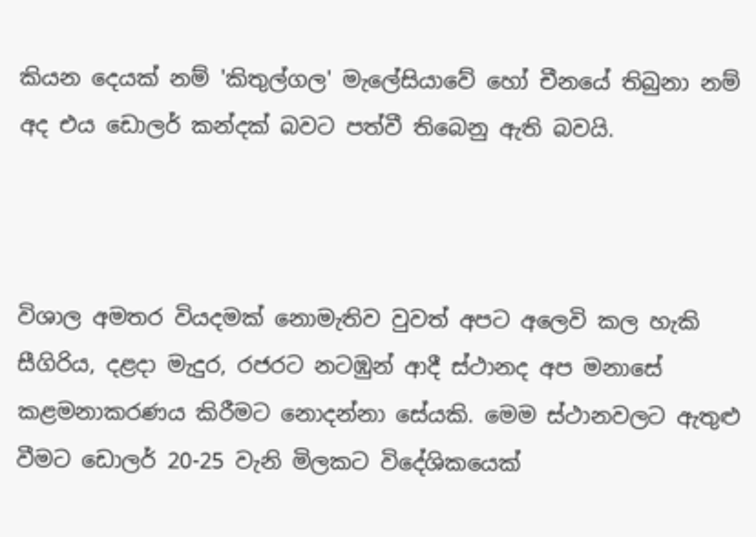කියන දෙයක් නම් 'කිතුල්ගල' මැලේසියාවේ හෝ චීනයේ තිබුනා නම් අද එය ඩොලර් කන්දක් බවට පත්වී තිබෙනු ඇති බවයි.



විශාල අමතර වියදමක් නොමැතිව වුවත් අපට අලෙවි කල හැකි සීගිරිය, දළදා මැදුර, රජරට නටඹුන් ආදී ස්ථානද අප මනාසේ කළමනාකරණය කිරීමට නොදන්නා සේයකි. මෙම ස්ථානවලට ඇතුළු වීමට ඩොලර් 20-25 වැනි මිලකට විදේශිකයෙක්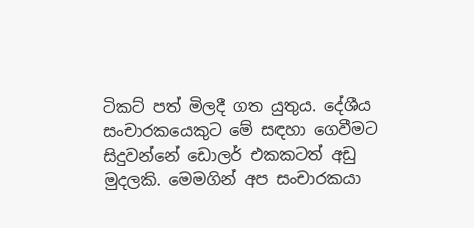ටිකට් පත් මිලදී ගත යුතුය. දේශීය සංචාරකයෙකුට මේ සඳහා ගෙවීමට සිදුවන්නේ ඩොලර් එකකටත් අඩු මුදලකි. මෙමගින් අප සංචාරකයා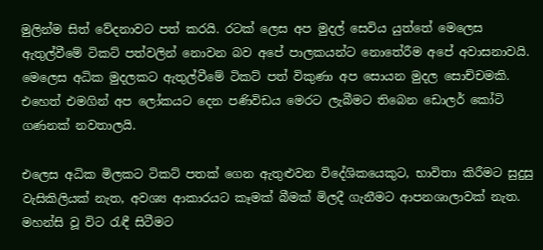මුලින්ම සිත් වේදනාවට පත් කරයි. රටක් ලෙස අප මුදල් සෙවිය යුත්තේ මෙලෙස ඇතුල්වීමේ ටිකට් පත්වලින් නොවන බව අපේ පාලකයන්ට නොතේරීම අපේ අවාසනාවයි. මෙලෙස අධික මුදලකට ඇතුල්වීමේ ටිකට් පත් විකුණා අප සොයන මුදල සොච්චමකි. එහෙත් එමගින් අප ලෝකයට දෙන පණිවිඩය මෙරට ලැබීමට තිබෙන ඩොලර් කෝටි ගණනක් නවතාලයි.

එලෙස අධික මිලකට ටිකට් පතක් ගෙන ඇතුළුවන විදේශිකයෙකුට, භාවිතා කිරීමට සුදුසු වැසිකිලියක් නැත, අවශ්‍ය ආකාරයට කෑමක් බීමක් මිලදී ගැනීමට ආපනශාලාවක් නැත. මහන්සි වූ විට රැඳී සිටීමට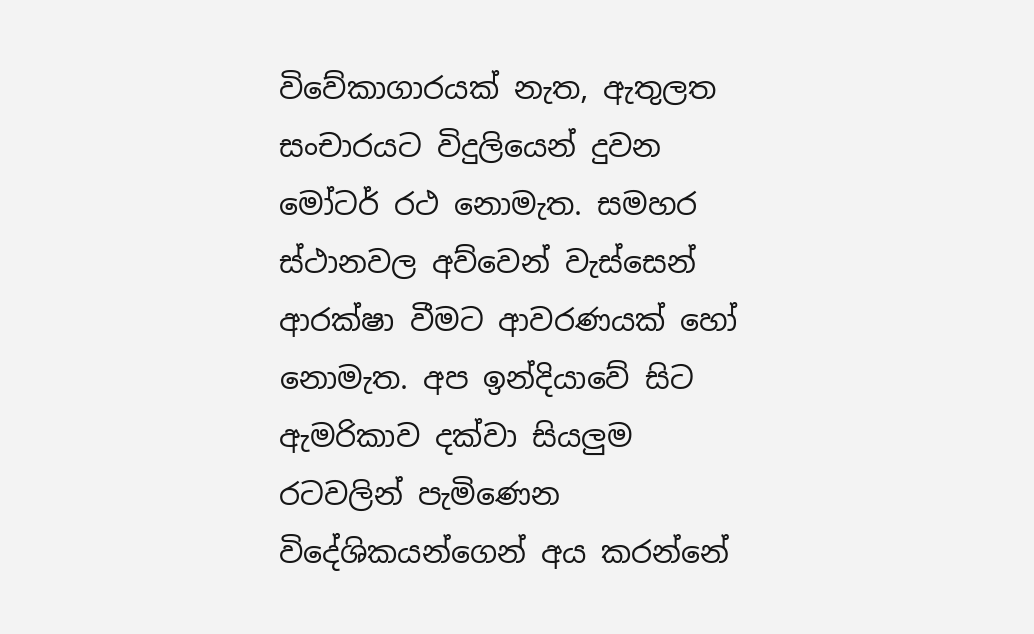විවේකාගාරයක් නැත, ඇතුලත සංචාරයට විදුලියෙන් දුවන මෝටර් රථ නොමැත. සමහර ස්ථානවල අව්වෙන් වැස්සෙන් ආරක්ෂා වීමට ආවරණයක් හෝ නොමැත. අප ඉන්දියාවේ සිට ඇමරිකාව දක්වා සියලුම රටවලින් පැමිණෙන විදේශිකයන්ගෙන් අය කරන්නේ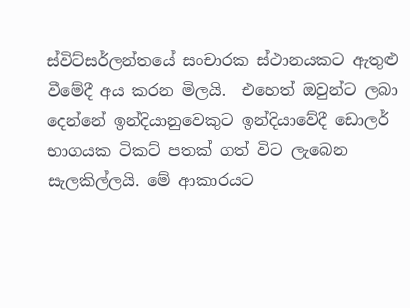ස්විට්සර්ලන්තයේ සංචාරක ස්ථානයකට ඇතුළු වීමේදී අය කරන මිලයි.  එහෙත් ඔවුන්ට ලබා දෙන්නේ ඉන්දියානුවෙකුට ඉන්දියාවේදී ඩොලර් භාගයක ටිකට් පතක් ගත් විට ලැබෙන සැලකිල්ලයි. මේ ආකාරයට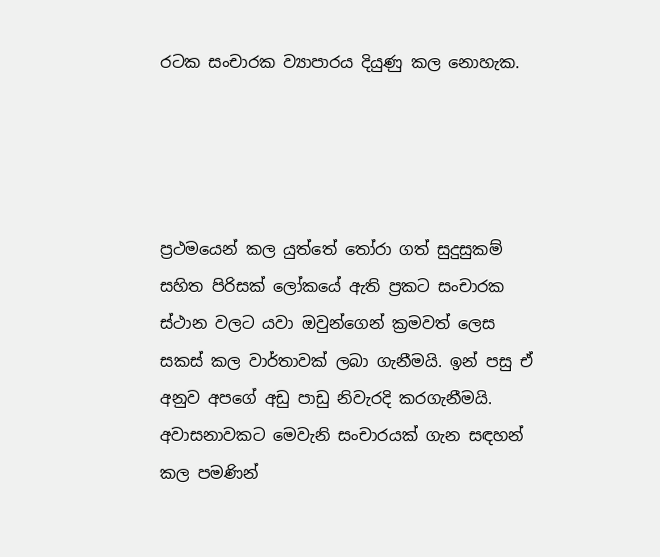රටක සංචාරක ව්‍යාපාරය දියුණු කල නොහැක.




ප්‍රථමයෙන් කල යුත්තේ තෝරා ගත් සුදුසුකම් සහිත පිරිසක් ලෝකයේ ඇති ප්‍රකට සංචාරක ස්ථාන වලට යවා ඔවුන්ගෙන් ක්‍රමවත් ලෙස සකස් කල වාර්තාවක් ලබා ගැනීමයි. ඉන් පසු ඒ අනුව අපගේ අඩු පාඩු නිවැරදි කරගැනීමයි. අවාසනාවකට මෙවැනි සංචාරයක් ගැන සඳහන් කල පමණින්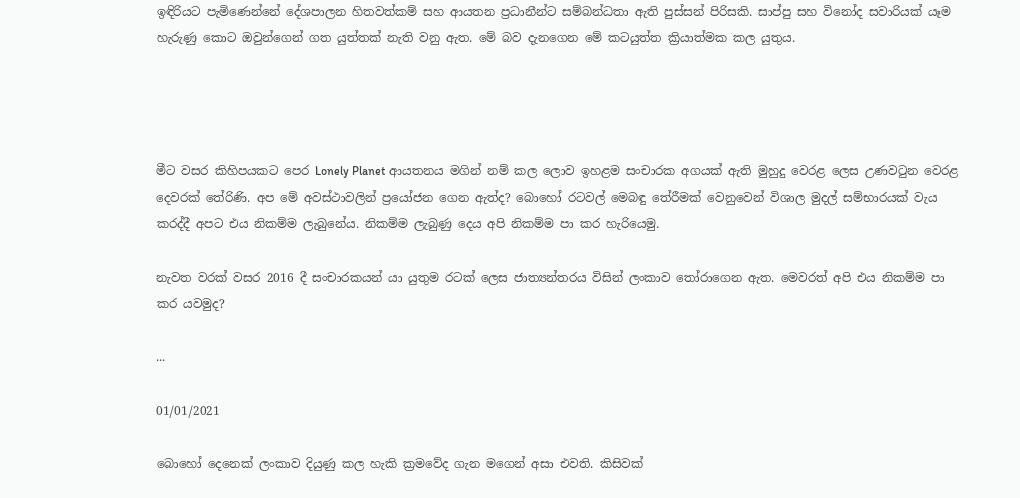ඉඳිරියට පැමිණෙන්නේ දේශපාලන හිතවත්කම් සහ ආයතන ප්‍රධානීන්ට සම්බන්ධතා ඇති පුස්සන් පිරිසකි. සාප්පු සහ විනෝද සවාරියක් යෑම හැරුණු කොට ඔවුන්ගෙන් ගත යුත්තක් නැති වනු ඇත. මේ බව දැනගෙන මේ කටයුත්ත ක්‍රියාත්මක කල යුතුය.




මීට වසර කිහිපයකට පෙර Lonely Planet ආයතනය මගින් නම් කල ලොව ඉහළම සංචාරක අගයක් ඇති මුහුදු වෙරළ ලෙස උණවටුන වෙරළ දෙවරක් තේරිණි. අප මේ අවස්ථාවලින් ප්‍රයෝජන ගෙන ඇත්ද? බොහෝ රටවල් මෙබඳු තේරීමක් වෙනුවෙන් විශාල මුදල් සම්භාරයක් වැය කරද්දී අපට එය නිකම්ම ලැබුනේය. නිකම්ම ලැබුණු දෙය අපි නිකම්ම පා කර හැරියෙමු.

නැවත වරක් වසර 2016 දී සංචාරකයන් යා යුතුම රටක් ලෙස ජාත්‍යන්තරය විසින් ලංකාව තෝරාගෙන ඇත. මෙවරත් අපි එය නිකම්ම පා කර යවමුද?

...

01/01/2021

බොහෝ දෙනෙක් ලංකාව දියුණු කල හැකි ක්‍රමවේද ගැන මගෙන් අසා එවති. කිසිවක්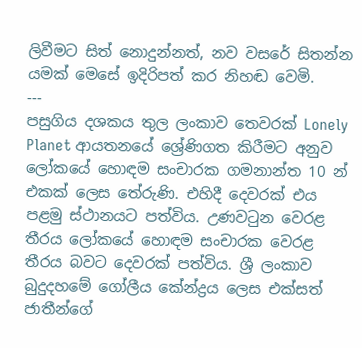ලිවීමට සිත් නොදුන්නත්, නව වසරේ සිතන්න යමක් මෙසේ ඉදිරිපත් කර නිහඬ වෙමි.
---
පසුගිය දශකය තුල ලංකාව තෙවරක් Lonely Planet ආයතනයේ ශ්‍රේණිගත කිරීමට අනුව ලෝකයේ හොඳම සංචාරක ගමනාන්ත 10 න් එකක් ලෙස තේරුණි. එහිදී දෙවරක් එය පළමු ස්ථානයට පත්විය. උණවටුන වෙරළ තීරය ලෝකයේ හොඳම සංචාරක වෙරළ තීරය බවට දෙවරක් පත්විය. ශ්‍රී ලංකාව බුදුදහමේ ගෝලීය කේන්ද්‍රය ලෙස එක්සත් ජාතීන්ගේ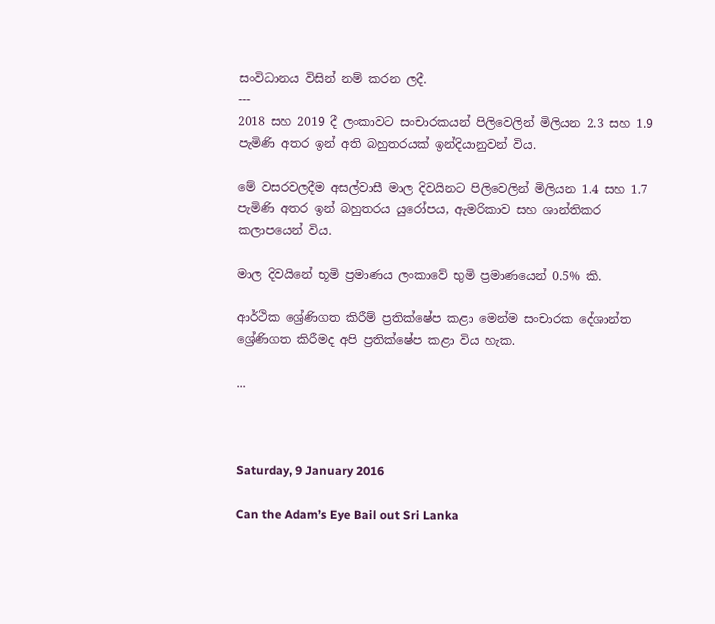සංවිධානය විසින් නම් කරන ලදී.
---
2018 සහ 2019 දී ලංකාවට සංචාරකයන් පිලිවෙලින් මිලියන 2.3 සහ 1.9 පැමිණි අතර ඉන් අති බහුතරයක් ඉන්දියානුවන් විය.

මේ වසරවලදීම අසල්වාසී මාල දිවයිනට පිලිවෙලින් මිලියන 1.4 සහ 1.7 පැමිණි අතර ඉන් බහුතරය යුරෝපය, ඇමරිකාව සහ ශාන්තිකර කලාපයෙන් විය.

මාල දිවයිනේ භූමි ප්‍රමාණය ලංකාවේ භුමි ප්‍රමාණයෙන් 0.5% කි.

ආර්ථික ශ්‍රේණිගත කිරීම් ප්‍රතික්ෂේප කළා මෙන්ම සංචාරක දේශාන්ත ශ්‍රේණිගත කිරීමද අපි ප්‍රතික්ෂේප කළා විය හැක.

...



Saturday, 9 January 2016

Can the Adam’s Eye Bail out Sri Lanka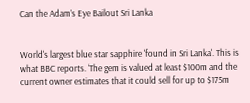Can the Adam’s Eye Bailout Sri Lanka


World's largest blue star sapphire 'found in Sri Lanka'. This is what BBC reports. ‘The gem is valued at least $100m and the current owner estimates that it could sell for up to $175m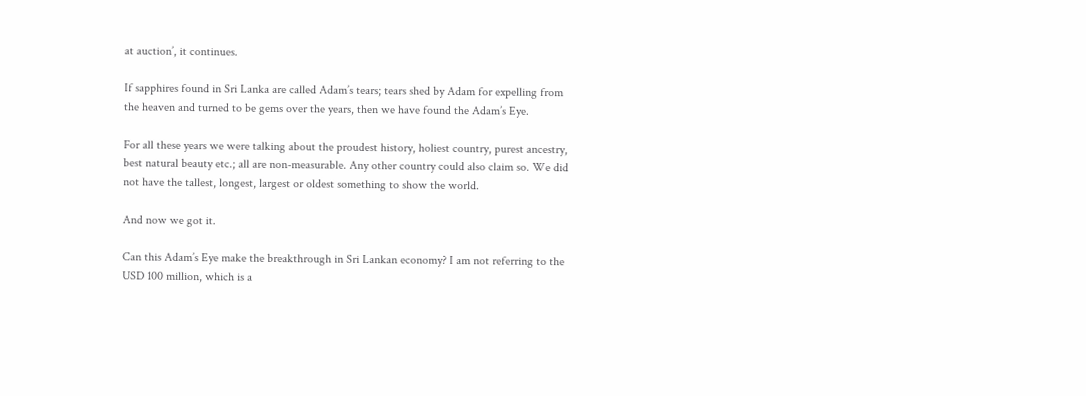at auction’, it continues.

If sapphires found in Sri Lanka are called Adam’s tears; tears shed by Adam for expelling from the heaven and turned to be gems over the years, then we have found the Adam’s Eye.

For all these years we were talking about the proudest history, holiest country, purest ancestry, best natural beauty etc.; all are non-measurable. Any other country could also claim so. We did not have the tallest, longest, largest or oldest something to show the world.

And now we got it.

Can this Adam’s Eye make the breakthrough in Sri Lankan economy? I am not referring to the USD 100 million, which is a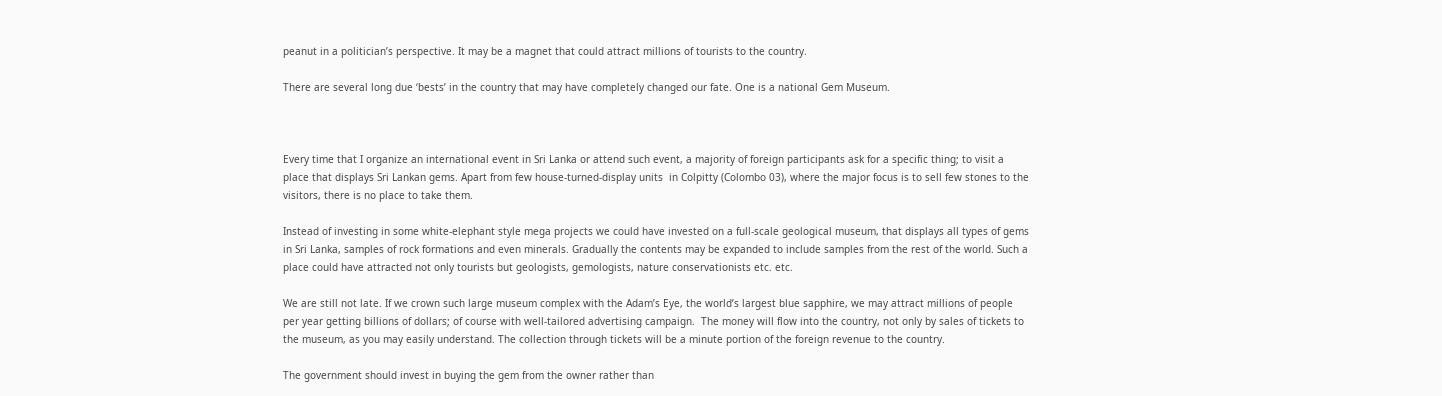peanut in a politician’s perspective. It may be a magnet that could attract millions of tourists to the country.

There are several long due ‘bests’ in the country that may have completely changed our fate. One is a national Gem Museum.



Every time that I organize an international event in Sri Lanka or attend such event, a majority of foreign participants ask for a specific thing; to visit a place that displays Sri Lankan gems. Apart from few house-turned-display units  in Colpitty (Colombo 03), where the major focus is to sell few stones to the visitors, there is no place to take them.

Instead of investing in some white-elephant style mega projects we could have invested on a full-scale geological museum, that displays all types of gems in Sri Lanka, samples of rock formations and even minerals. Gradually the contents may be expanded to include samples from the rest of the world. Such a place could have attracted not only tourists but geologists, gemologists, nature conservationists etc. etc.

We are still not late. If we crown such large museum complex with the Adam’s Eye, the world’s largest blue sapphire, we may attract millions of people per year getting billions of dollars; of course with well-tailored advertising campaign.  The money will flow into the country, not only by sales of tickets to the museum, as you may easily understand. The collection through tickets will be a minute portion of the foreign revenue to the country.

The government should invest in buying the gem from the owner rather than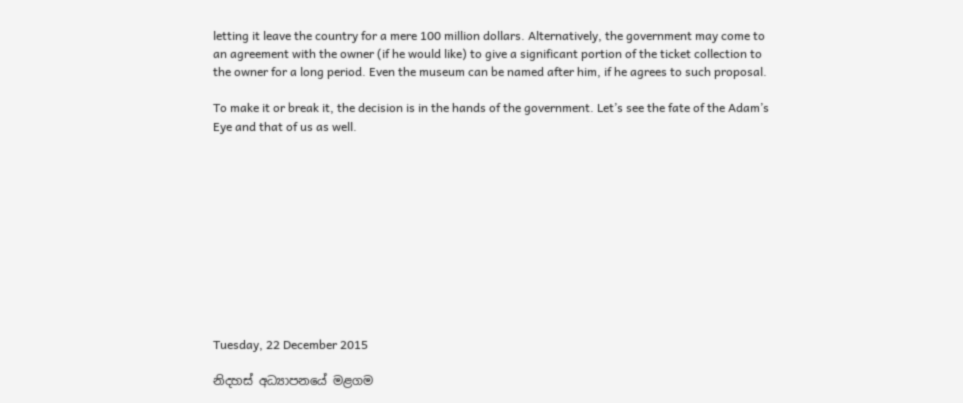letting it leave the country for a mere 100 million dollars. Alternatively, the government may come to an agreement with the owner (if he would like) to give a significant portion of the ticket collection to the owner for a long period. Even the museum can be named after him, if he agrees to such proposal.

To make it or break it, the decision is in the hands of the government. Let’s see the fate of the Adam’s Eye and that of us as well.











Tuesday, 22 December 2015

නිදහස් අධ්‍යාපනයේ මළගම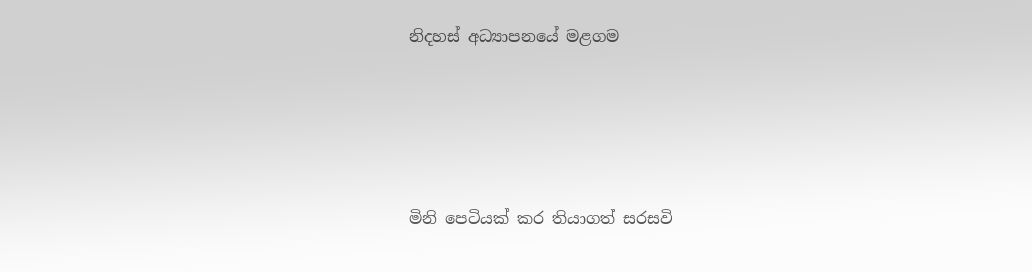නිදහස් අධ්‍යාපනයේ මළගම




මිනි පෙටියක් කර තියාගත් සරසවි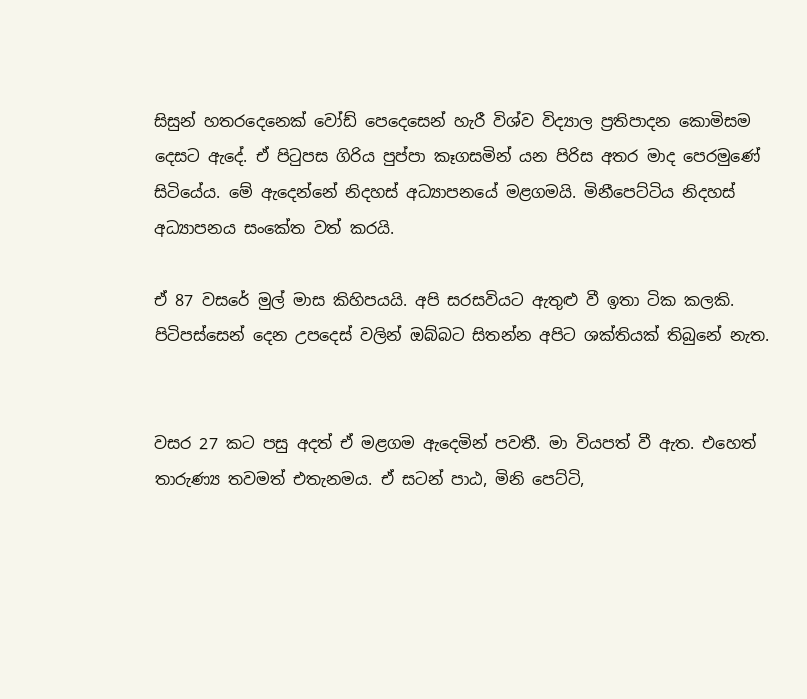සිසුන් හතරදෙනෙක් වෝඩ් පෙදෙසෙන් හැරී විශ්ව විද්‍යාල ප්‍රතිපාදන කොමිසම දෙසට ඇදේ. ඒ පිටුපස ගිරිය පුප්පා කෑගසමින් යන පිරිස අතර මාද පෙරමුණේ සිටියේය. මේ ඇදෙන්නේ නිදහස් අධ්‍යාපනයේ මළගමයි. මිනීපෙට්ටිය නිදහස් අධ්‍යාපනය සංකේත වත් කරයි.

ඒ 87 වසරේ මුල් මාස කිහිපයයි. අපි සරසවියට ඇතුළු වී ඉතා ටික කලකි. පිටිපස්සෙන් දෙන උපදෙස් වලින් ඔබ්බට සිතන්න අපිට ශක්තියක් තිබුනේ නැත.


වසර 27 කට පසු අදත් ඒ මළගම ඇදෙමින් පවතී. මා වියපත් වී ඇත. එහෙත් තාරුණ්‍ය තවමත් එතැනමය. ඒ සටන් පාඨ, මිනි පෙට්ටි,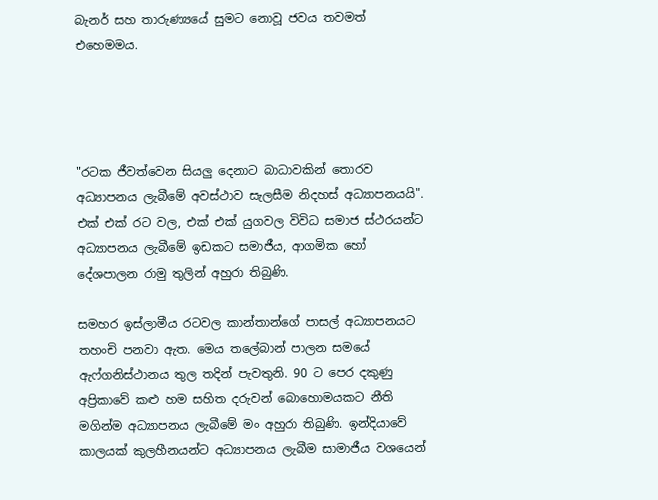බැනර් සහ තාරුණ්‍යයේ සුමට නොවූ ජවය තවමත් එහෙමමය.




"රටක ජීවත්වෙන සියලු දෙනාට බාධාවකින් තොරව අධ්‍යාපනය ලැබීමේ අවස්ථාව සැලසීම නිදහස් අධ්‍යාපනයයි".  එක් එක් රට වල, එක් එක් යුගවල විවිධ සමාජ ස්ථරයන්ට අධ්‍යාපනය ලැබීමේ ඉඩකට සමාජීය, ආගමික හෝ දේශපාලන රාමු තුලින් අහුරා තිබුණි.

සමහර ඉස්ලාමීය රටවල කාන්තාන්ගේ පාසල් අධ්‍යාපනයට තහංචි පනවා ඇත. මෙය තලේබාන් පාලන සමයේ ඇෆ්ගනිස්ථානය තුල තදින් පැවතුනි. 90 ට පෙර දකුණු අප්‍රිකාවේ කළු හම සහිත දරුවන් බොහොමයකට නීති මගින්ම අධ්‍යාපනය ලැබීමේ මං අහුරා තිබුණි. ඉන්දියාවේ කාලයක් කුලහීනයන්ට අධ්‍යාපනය ලැබීම සාමාජීය වශයෙන්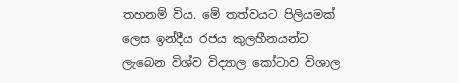තහනම් විය. මේ තත්වයට පිලියමක් ලෙස ඉන්දීය රජය කුලහීනයන්ට ලැබෙන විශ්ව විද්‍යාල කෝටාව විශාල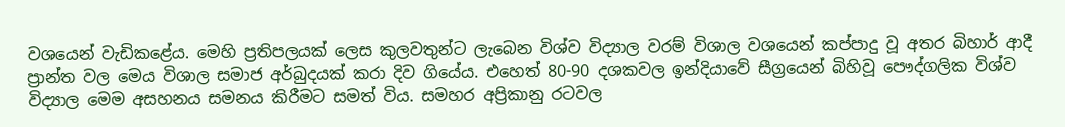වශයෙන් වැඩිකළේය. මෙහි ප්‍රතිපලයක් ලෙස කුලවතුන්ට ලැබෙන විශ්ව විද්‍යාල වරම් විශාල වශයෙන් කප්පාදු වූ අතර බිහාර් ආදී ප්‍රාන්ත වල මෙය විශාල සමාජ අර්බුදයක් කරා දිව ගියේය. එහෙත් 80-90 දශකවල ඉන්දියාවේ සීග්‍රයෙන් බිහිවූ පෞද්ගලික විශ්ව විද්‍යාල මෙම අසහනය සමනය කිරීමට සමත් විය. සමහර අප්‍රිකානු රටවල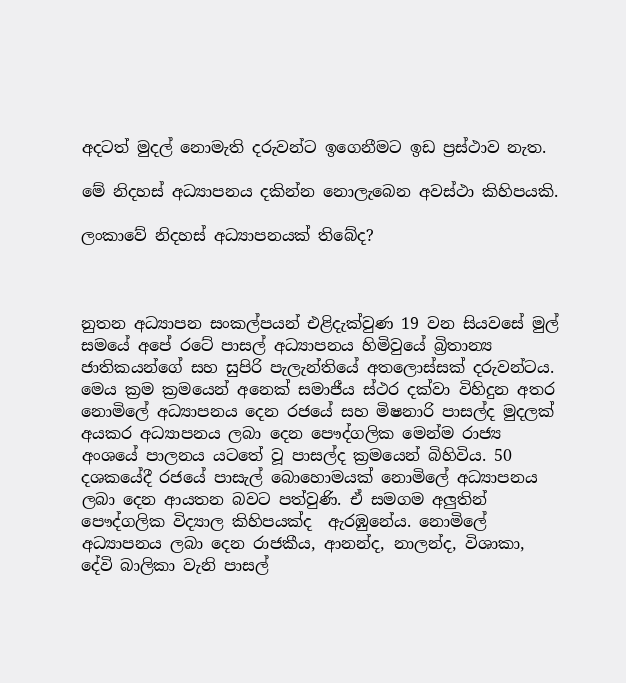අදටත් මුදල් නොමැති දරුවන්ට ඉගෙනීමට ඉඩ ප්‍රස්ථාව නැත.

මේ නිදහස් අධ්‍යාපනය දකින්න නොලැබෙන අවස්ථා කිහිපයකි.

ලංකාවේ නිදහස් අධ්‍යාපනයක් තිබේද?



නුතන අධ්‍යාපන සංකල්පයන් එළිදැක්වුණ 19 වන සියවසේ මුල් සමයේ අපේ රටේ පාසල් අධ්‍යාපනය හිමිවුයේ බ්‍රිතාන්‍ය ජාතිකයන්ගේ සහ සුපිරි පැලැන්තියේ අතලොස්සක් දරුවන්ටය. මෙය ක්‍රම ක්‍රමයෙන් අනෙක් සමාජීය ස්ථර දක්වා විහිදුන අතර නොමිලේ අධ්‍යාපනය දෙන රජයේ සහ මිෂනාරි පාසල්ද මුදලක් අයකර අධ්‍යාපනය ලබා දෙන පෞද්ගලික මෙන්ම රාජ්‍ය අංශයේ පාලනය යටතේ වූ පාසල්ද ක්‍රමයෙන් බිහිවිය. 50 දශකයේදී රජයේ පාසැල් බොහොමයක් නොමිලේ අධ්‍යාපනය ලබා දෙන ආයතන බවට පත්වුණි. ඒ සමගම අලුතින් පෞද්ගලික විද්‍යාල කිහිපයක්ද  ඇරඹුනේය. නොමිලේ අධ්‍යාපනය ලබා දෙන රාජකීය, ආනන්ද, නාලන්ද, විශාකා, දේවි බාලිකා වැනි පාසල්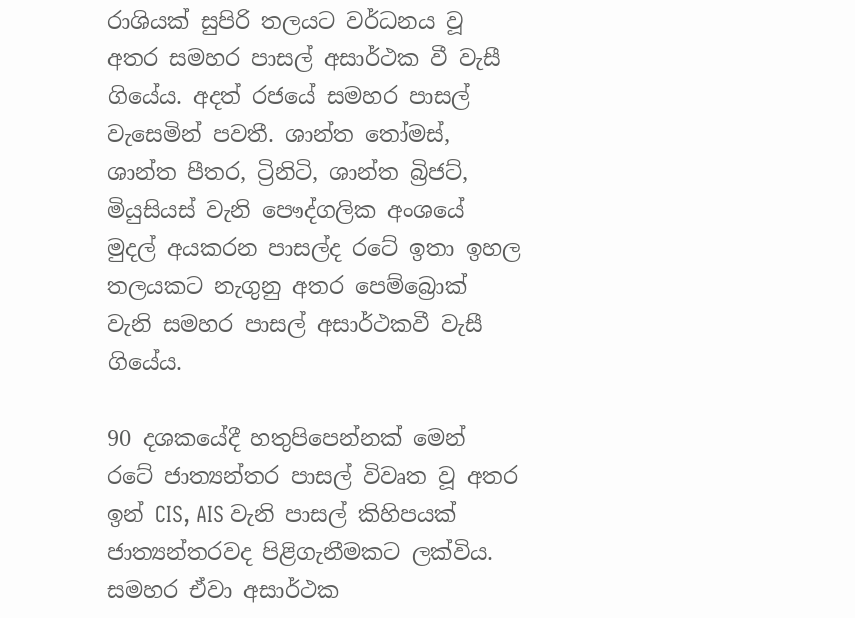රාශියක් සුපිරි තලයට වර්ධනය වූ අතර සමහර පාසල් අසාර්ථක වී වැසී ගියේය. අදත් රජයේ සමහර පාසල් වැසෙමින් පවතී. ශාන්ත තෝමස්, ශාන්ත පීතර, ට්‍රිනිටි, ශාන්ත බ්‍රිජට්, මියුසියස් වැනි පෞද්ගලික අංශයේ මුදල් අයකරන පාසල්ද රටේ ඉතා ඉහල තලයකට නැගුනු අතර පෙම්බ්‍රොක් වැනි සමහර පාසල් අසාර්ථකවී වැසී ගියේය.

90 දශකයේදී හතුපිපෙන්නක් මෙන් රටේ ජාත්‍යන්තර පාසල් විවෘත වූ අතර ඉන් CIS, AIS වැනි පාසල් කිහිපයක් ජාත්‍යන්තරවද පිළිගැනීමකට ලක්විය. සමහර ඒවා අසාර්ථක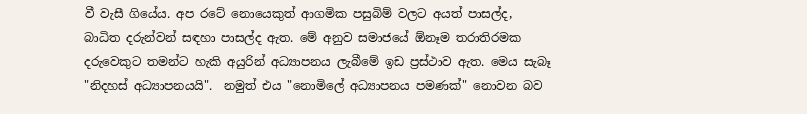වී වැසී ගියේය. අප රටේ නොයෙකුත් ආගමික පසුබිම් වලට අයත් පාසල්ද, බාධිත දරුන්වන් සඳහා පාසල්ද ඇත. මේ අනුව සමාජයේ ඕනෑම තරාතිරමක දරුවෙකුට තමන්ට හැකි අයුරින් අධ්‍යාපනය ලැබීමේ ඉඩ ප්‍රස්ථාව ඇත. මෙය සැබෑ "නිදහස් අධ්‍යාපනයයි".  නමුත් එය "නොමිලේ අධ්‍යාපනය පමණක්" නොවන බව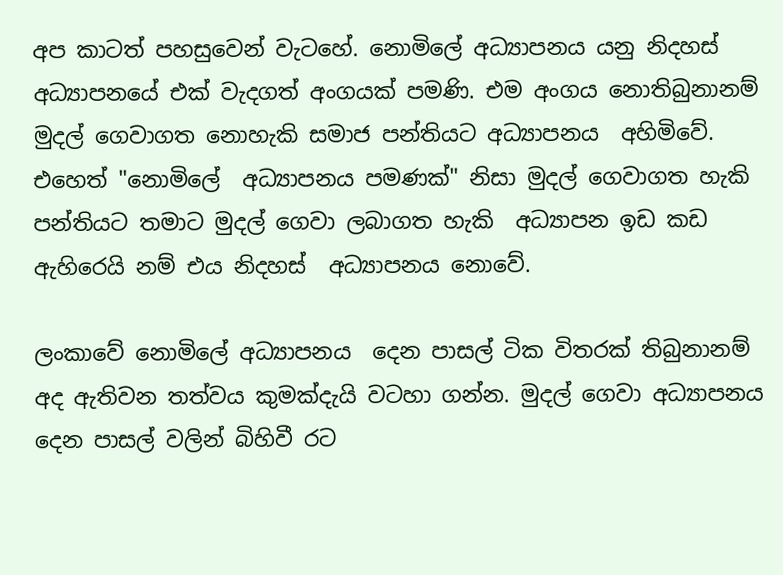අප කාටත් පහසුවෙන් වැටහේ. නොමිලේ අධ්‍යාපනය යනු නිදහස් අධ්‍යාපනයේ එක් වැදගත් අංගයක් පමණි. එම අංගය නොතිබුනානම් මුදල් ගෙවාගත නොහැකි සමාජ පන්තියට අධ්‍යාපනය  අහිමිවේ. එහෙත් "නොමිලේ  අධ්‍යාපනය පමණක්" නිසා මුදල් ගෙවාගත හැකි පන්තියට තමාට මුදල් ගෙවා ලබාගත හැකි  අධ්‍යාපන ඉඩ කඩ ඇහිරෙයි නම් එය නිදහස්  අධ්‍යාපනය නොවේ.

ලංකාවේ නොමිලේ අධ්‍යාපනය  දෙන පාසල් ටික විතරක් තිබුනානම් අද ඇතිවන තත්වය කුමක්දැයි වටහා ගන්න. මුදල් ගෙවා අධ්‍යාපනය දෙන පාසල් වලින් බිහිවී රට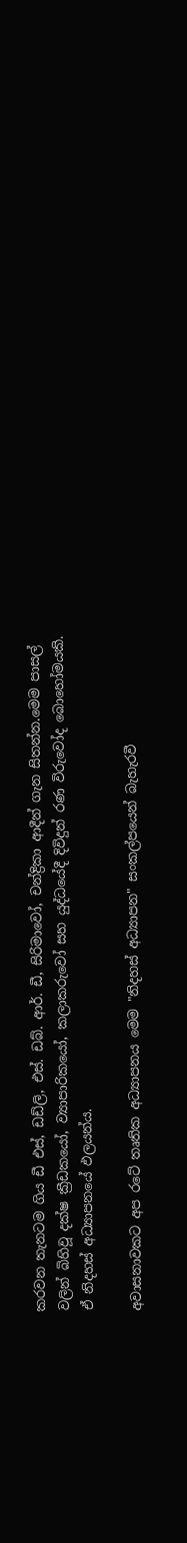කරවන තැනටම ගිය ඩී එස්, ඩඩ්ලි, එස්. ඩබ්. ආර්. ඩී, සිරිමාවෝ, චන්ද්‍රිකා ආදීන් ගැන සිතන්න.මෙම පාසල් වලින් බිහිවූ දක්ෂ ක්‍රීඩකයෝ, ව්‍යාපාරිකයෝ, කලාකරුවෝ සහ යුද්ධයේදී දිවිදුන් රණ විරුවෝද බොහෝමයකි. ඒ නිදහස් අධ්‍යාපනයේ ඵලයන්ය.

අවාසනාවකට අප රටේ තෘතික අධ්‍යාපනය මෙම "නිදහස් අධ්‍යාපන" සංකල්පයෙන් බැහැරවී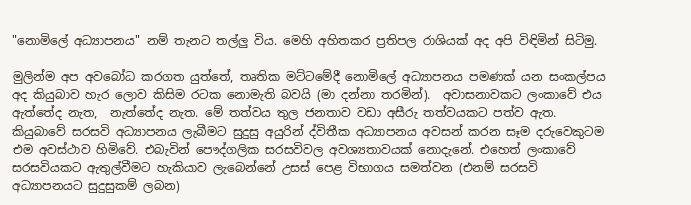"නොමිලේ අධ්‍යාපනය" නම් තැනට තල්ලු විය. මෙහි අහිතකර ප්‍රතිපල රාශියක් අද අපි විඳිමින් සිටිමු.

මුලින්ම අප අවබෝධ කරගත යුත්තේ, තෘතික මට්ටමේදී නොමිලේ අධ්‍යාපනය පමණක් යන සංකල්පය අද කියුබාව හැර ලොව කිසිම රටක නොමැති බවයි (මා දන්නා තරමින්).  අවාසනාවකට ලංකාවේ එය ඇත්තේද නැත,  නැත්තේද නැත. මේ තත්වය තුල ජනතාව වඩා අසීරු තත්වයකට පත්ව ඇත. කියුබාවේ සරසවි අධ්‍යාපනය ලැබීමට සුදුසු අයුරින් ද්විතීක අධ්‍යාපනය අවසන් කරන සෑම දරුවෙකුටම එම අවස්ථාව හිමිවේ. එබැවින් පෞද්ගලික සරසවිවල අවශ්‍යතාවයක් නොදැනේ. එහෙත් ලංකාවේ සරසවියකට ඇතුල්වීමට හැකියාව ලැබෙන්නේ උසස් පෙළ විභාගය සමත්වන (එනම් සරසවි අධ්‍යාපනයට සුදුසුකම් ලබන)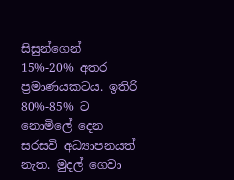සිසුන්ගෙන් 15%-20% අතර ප්‍රමාණයකටය. ඉතිරි 80%-85% ට නොමිලේ දෙන සරසවි අධ්‍යාපනයත් නැත. මුදල් ගෙවා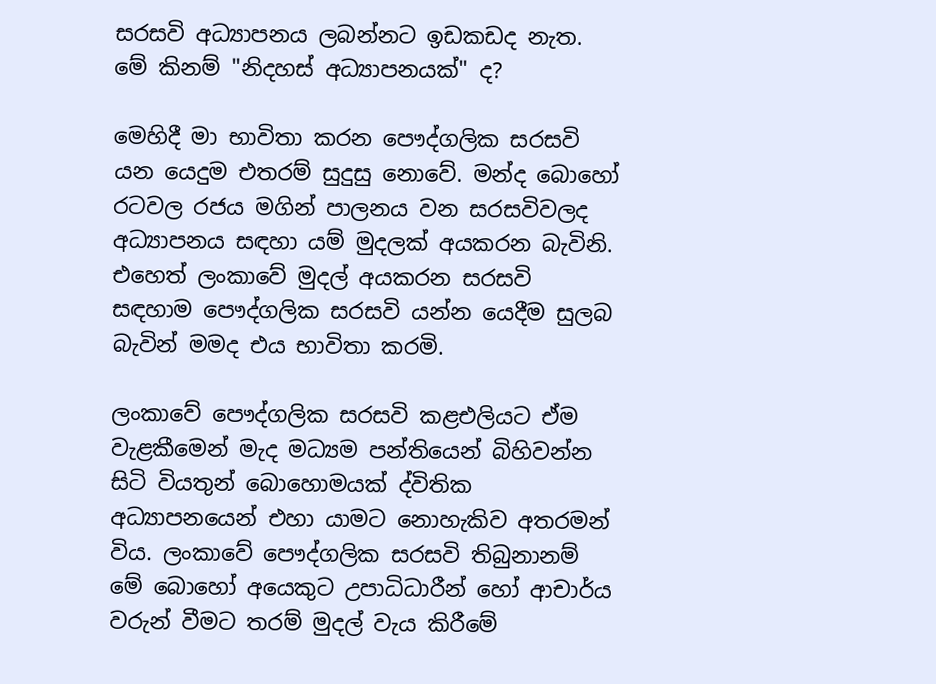සරසවි අධ්‍යාපනය ලබන්නට ඉඩකඩද නැත. මේ කිනම් "නිදහස් අධ්‍යාපනයක්" ද?

මෙහිදී මා භාවිතා කරන පෞද්ගලික සරසවි යන යෙදුම එතරම් සුදුසු නොවේ. මන්ද බොහෝ රටවල රජය මගින් පාලනය වන සරසවිවලද අධ්‍යාපනය සඳහා යම් මුදලක් අයකරන බැවිනි. එහෙත් ලංකාවේ මුදල් අයකරන සරසවි සඳහාම පෞද්ගලික සරසවි යන්න යෙදීම සුලබ බැවින් මමද එය භාවිතා කරමි.

ලංකාවේ පෞද්ගලික සරසවි කළඑලියට ඒම වැළකීමෙන් මැද මධ්‍යම පන්තියෙන් බිහිවන්න සිටි වියතුන් බොහොමයක් ද්විතික අධ්‍යාපනයෙන් එහා යාමට නොහැකිව අතරමන් විය. ලංකාවේ පෞද්ගලික සරසවි තිබුනානම් මේ බොහෝ අයෙකුට උපාධිධාරීන් හෝ ආචාර්ය වරුන් වීමට තරම් මුදල් වැය කිරීමේ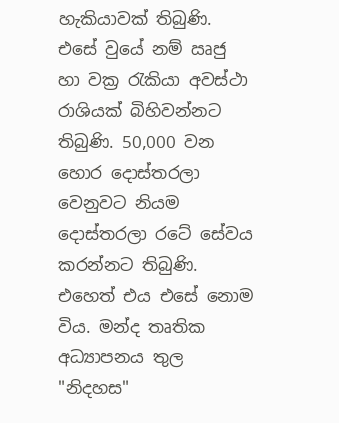හැකියාවක් තිබුණි. එසේ වුයේ නම් ඍජු හා වක්‍ර රැකියා අවස්ථා රාශියක් බිහිවන්නට තිබුණි. 50,000 වන හොර දොස්තරලා වෙනුවට නියම දොස්තරලා රටේ සේවය කරන්නට තිබුණි. එහෙත් එය එසේ නොම විය. මන්ද තෘතික අධ්‍යාපනය තුල "නිදහස"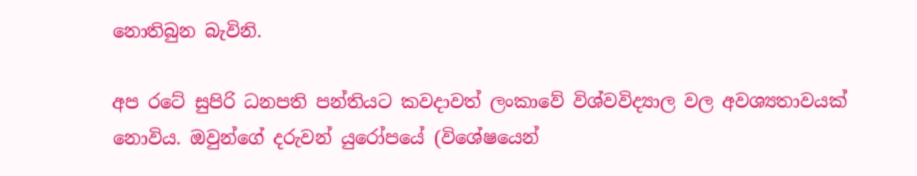නොතිබුන බැවිනි.

අප රටේ සුපිරි ධනපති පන්තියට කවදාවත් ලංකාවේ විශ්වවිද්‍යාල වල අවශ්‍යතාවයක් නොවිය. ඔවුන්ගේ දරුවන් යුරෝපයේ (විශේෂයෙන්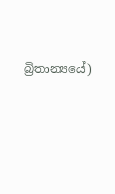බ්‍රිතාන්‍යයේ)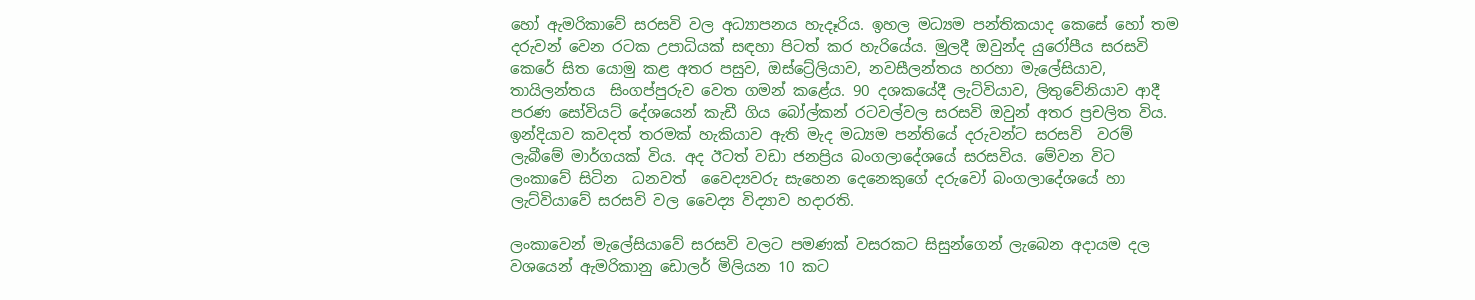හෝ ඇමරිකාවේ සරසවි වල අධ්‍යාපනය හැදෑරිය. ඉහල මධ්‍යම පන්තිකයාද කෙසේ හෝ තම දරුවන් වෙන රටක උපාධියක් සඳහා පිටත් කර හැරියේය. මුලදී ඔවුන්ද යුරෝපීය සරසවි කෙරේ සිත යොමු කළ අතර පසුව, ඔස්ට්‍රේලියාව, නවසීලන්තය හරහා මැලේසියාව, තායිලන්තය  සිංගප්පුරුව වෙත ගමන් කළේය. 90 දශකයේදී ලැට්වියාව, ලිතුවේනියාව ආදී පරණ සෝවියට් දේශයෙන් කැඩී ගිය බෝල්කන් රටවල්වල සරසවි ඔවුන් අතර ප්‍රචලිත විය. ඉන්දියාව කවදත් තරමක් හැකියාව ඇති මැද මධ්‍යම පන්තියේ දරුවන්ට සරසවි  වරම් ලැබීමේ මාර්ගයක් විය. අද ඊටත් වඩා ජනප්‍රිය බංගලාදේශයේ සරසවිය. මේවන විට ලංකාවේ සිටින  ධනවත්  වෛද්‍යවරු සැහෙන දෙනෙකුගේ දරුවෝ බංගලාදේශයේ හා ලැට්වියාවේ සරසවි වල වෛද්‍ය විද්‍යාව හදාරති.

ලංකාවෙන් මැලේසියාවේ සරසවි වලට පමණක් වසරකට සිසුන්ගෙන් ලැබෙන අදායම දල වශයෙන් ඇමරිකානු ඩොලර් මිලියන 10 කට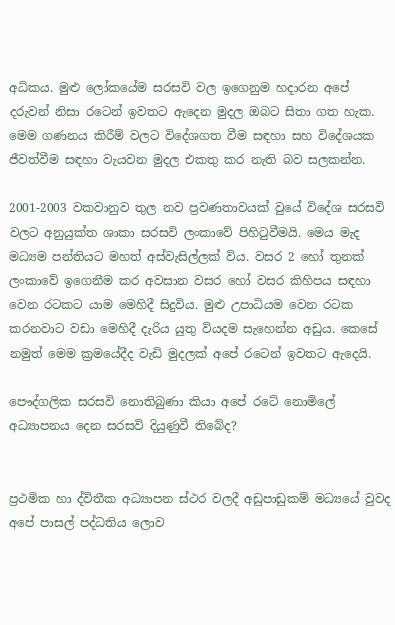අධිකය. මුළු ලෝකයේම සරසවි වල ඉගෙනුම හදාරන අපේ දරුවන් නිසා රටෙන් ඉවතට ඇදෙන මුදල ඔබට සිතා ගත හැක. මෙම ගණනය කිරීම් වලට විදේශගත වීම සඳහා සහ විදේශයක ජීවත්වීම සඳහා වැයවන මුදල එකතු කර නැති බව සලකන්න.

2001-2003 වකවානුව තුල නව ප්‍රවණතාවයක් වුයේ විදේශ සරසවි වලට අනුයුක්ත ශාකා සරසවි ලංකාවේ පිහිටුවීමයි. මෙය මැද මධ්‍යම පන්තියට මහත් අස්වැසිල්ලක් විය. වසර 2 හෝ තුනක් ලංකාවේ ඉගෙනීම කර අවසාන වසර හෝ වසර කිහිපය සඳහා වෙන රටකට යාම මෙහිදී සිදුවිය. මුළු උපාධියම වෙන රටක කරනවාට වඩා මෙහිදී දැරිය යුතු වියදම සැහෙන්න අඩුය. කෙසේ නමුත් මෙම ක්‍රමයේදීද වැඩි මුදලක් අපේ රටෙන් ඉවතට ඇදෙයි.

පෞද්ගලික සරසවි නොතිබුණා කියා අපේ රටේ නොමිලේ අධ්‍යාපනය දෙන සරසවි දියුණුවී තිබේද?


ප්‍රථමික හා ද්විතීක අධ්‍යාපන ස්ථර වලදී අඩුපාඩුකම් මධ්‍යයේ වුවද අපේ පාසල් පද්ධතිය ලොව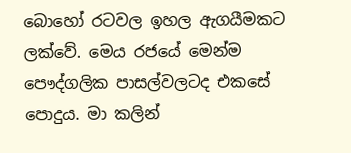බොහෝ රටවල ඉහල ඇගයීමකට ලක්වේ. මෙය රජයේ මෙන්ම පෞද්ගලික පාසල්වලටද එකසේ පොදුය. මා කලින්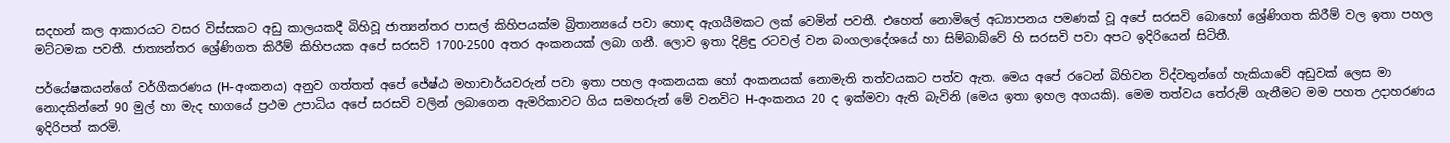සදහන් කල ආකාරයට වසර විස්සකට අඩු කාලයකදී බිහිවූ ජාත්‍යන්තර පාසල් කිහිපයක්ම බ්‍රිතාන්‍යයේ පවා හොඳ ඇගයීමකට ලක් වෙමින් පවතී. එහෙත් නොමිලේ අධ්‍යාපනය පමණක් වූ අපේ සරසවි බොහෝ ශ්‍රේණිගත කිරීම් වල ඉතා පහල මට්ටමක පවතී. ජාත්‍යන්තර ශ්‍රේණිගත කිරීම් කිහිපයක අපේ සරසවි 1700-2500 අතර අංකනයක් ලබා ගනී. ලොව ඉතා දිළිඳු රටවල් වන බංගලාදේශයේ හා සිම්බාබ්වේ හි සරසවි පවා අපට ඉදිරියෙන් සිටිතී.

පර්යේෂකයන්ගේ වර්ගීකරණය (H-අංකනය) අනුව ගත්තත් අපේ ජේෂ්ඨ මහාචාර්යවරුන් පවා ඉතා පහල අංකනයක හෝ අංකනයක් නොමැති තත්වයකට පත්ව ඇත. මෙය අපේ රටෙන් බිහිවන විද්වතුන්ගේ හැකියාවේ අඩුවක් ලෙස මා නොදකින්නේ 90 මුල් හා මැද භාගයේ ප්‍රථම උපාධිය අපේ සරසවි වලින් ලබාගෙන ඇමරිකාවට ගිය සමහරුන් මේ වනවිට H-අංකනය 20 ද ඉක්මවා ඇති බැවිනි (මෙය ඉතා ඉහල අගයකි). මෙම තත්වය තේරුම් ගැනීමට මම පහත උදාහරණය ඉදිරිපත් කරමි.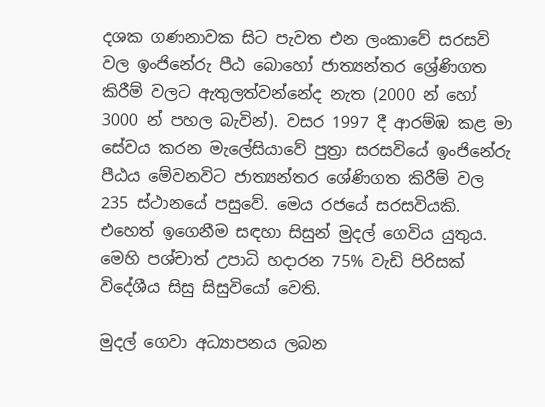දශක ගණනාවක සිට පැවත එන ලංකාවේ සරසවි වල ඉංජිනේරු පීඨ බොහෝ ජාත්‍යන්තර ශ්‍රේණිගත කිරීම් වලට ඇතුලත්වන්නේද නැත (2000 න් හෝ 3000 න් පහල බැවින්). වසර 1997 දී ආරම්ඹ කළ මා සේවය කරන මැලේසියාවේ පුත්‍රා සරසවියේ ඉංජිනේරු පීඨය මේවනවිට ජාත්‍යන්තර ශේණිගත කිරීම් වල 235 ස්ථානයේ පසුවේ. මෙය රජයේ සරසවියකි. එහෙත් ඉගෙනීම සඳහා සිසුන් මුදල් ගෙවිය යුතුය. මෙහි පශ්චාත් උපාධි හදාරන 75% වැඩි පිරිසක් විදේශීය සිසු සිසුවියෝ වෙති.

මුදල් ගෙවා අධ්‍යාපනය ලබන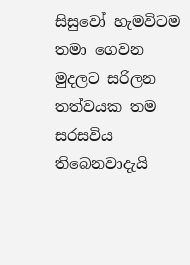සිසුවෝ හැමවිටම තමා ගෙවන මුදලට සරිලන තත්වයක තම සරසවිය තිබෙනවාදැයි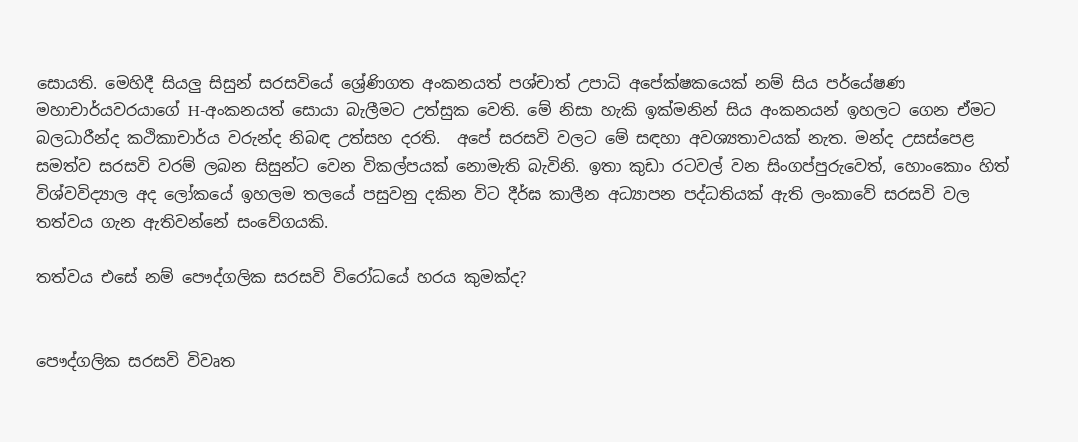සොයති. මෙහිදී සියලු සිසුන් සරසවියේ ශ්‍රේණිගත අංකනයත් පශ්චාත් උපාධි අපේක්ෂකයෙක් නම් සිය පර්යේෂණ මහාචාර්යවරයාගේ H-අංකනයත් සොයා බැලීමට උත්සුක වෙති. මේ නිසා හැකි ඉක්මනින් සිය අංකනයන් ඉහලට ගෙන ඒමට බලධාරීන්ද කථිකාචාර්ය වරුන්ද නිබඳ උත්සහ දරති.  අපේ සරසවි වලට මේ සඳහා අවශ්‍යතාවයක් නැත. මන්ද උසස්පෙළ සමත්ව සරසවි වරම් ලබන සිසුන්ට වෙන විකල්පයක් නොමැති බැවිනි. ඉතා කුඩා රටවල් වන සිංගප්පුරුවෙත්, හොංකොං හිත් විශ්වවිද්‍යාල අද ලෝකයේ ඉහලම තලයේ පසුවනු දකින විට දීර්ඝ කාලීන අධ්‍යාපන පද්ධතියක් ඇති ලංකාවේ සරසවි වල තත්වය ගැන ඇතිවන්නේ සංවේගයකි.

තත්වය එසේ නම් පෞද්ගලික සරසවි විරෝධයේ හරය කුමක්ද?


පෞද්ගලික සරසවි විවෘත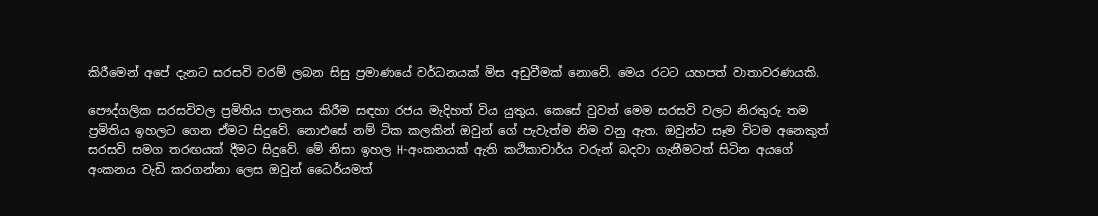කිරීමෙන් අපේ දැනට සරසවි වරම් ලබන සිසු ප්‍රමාණයේ වර්ධනයක් මිස අඩුවීමක් නොවේ. මෙය රටට යහපත් වාතාවරණයකි.

පෞද්ගලික සරසවිවල ප්‍රමිතිය පාලනය කිරීම සඳහා රජය මැදිහත් විය යුතුය. කෙසේ වුවත් මෙම සරසවි වලට නිරතුරු තම ප්‍රමිතිය ඉහලට ගෙන ඒමට සිදුවේ. නොඑසේ නම් ටික කලකින් ඔවුන් ගේ පැවැත්ම නිම වනු ඇත. ඔවුන්ට සෑම විටම අනෙකුත් සරසවි සමග තරඟයක් දීමට සිදුවේ. මේ නිසා ඉහල H-අංකනයක් ඇති කථිකාචාර්ය වරුන් බදවා ගැනීමටත් සිටින අයගේ අංකනය වැඩි කරගන්නා ලෙස ඔවුන් ධෛර්යමත්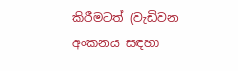කිරීමටත් (වැඩිවන අංකනය සඳහා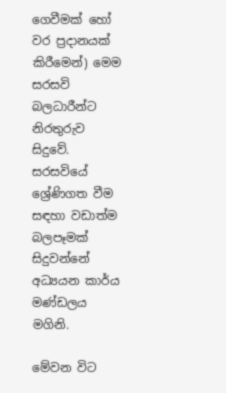ගෙවීමක් හෝ වර ප්‍රදානයක් කිරීමෙන්) මෙම සරසවි බලධාරීන්ට නිරතුරුව සිදුවේ. සරසවියේ ශ්‍රේණිගත වීම සඳහා වඩාත්ම බලපෑමක් සිදුවන්නේ අධ්‍යයන කාර්ය මණ්ඩලය මගිනි.

මේවන විට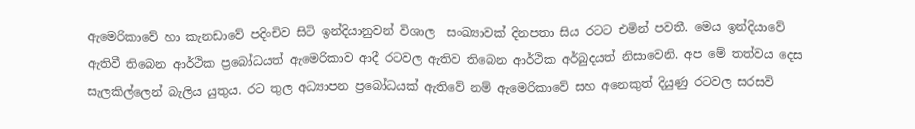ඇමෙරිකාවේ හා කැනඩාවේ පදිංචිව සිටි ඉන්දියානුවන් විශාල  සංඛ්‍යාවක් දිනපතා සිය රටට එමින් පවතී. මෙය ඉන්දියාවේ ඇතිවී තිබෙන ආර්ථික ප්‍රබෝධයත් ඇමෙරිකාව ආදී රටවල ඇතිව තිබෙන ආර්ථික අර්බුදයත් නිසාවෙනි. අප මේ තත්වය දෙස සැලකිල්ලෙන් බැලිය යුතුය. රට තුල අධ්‍යාපන ප්‍රබෝධයක් ඇතිවේ නම් ඇමෙරිකාවේ සහ අනෙකුත් දියුණු රටවල සරසවි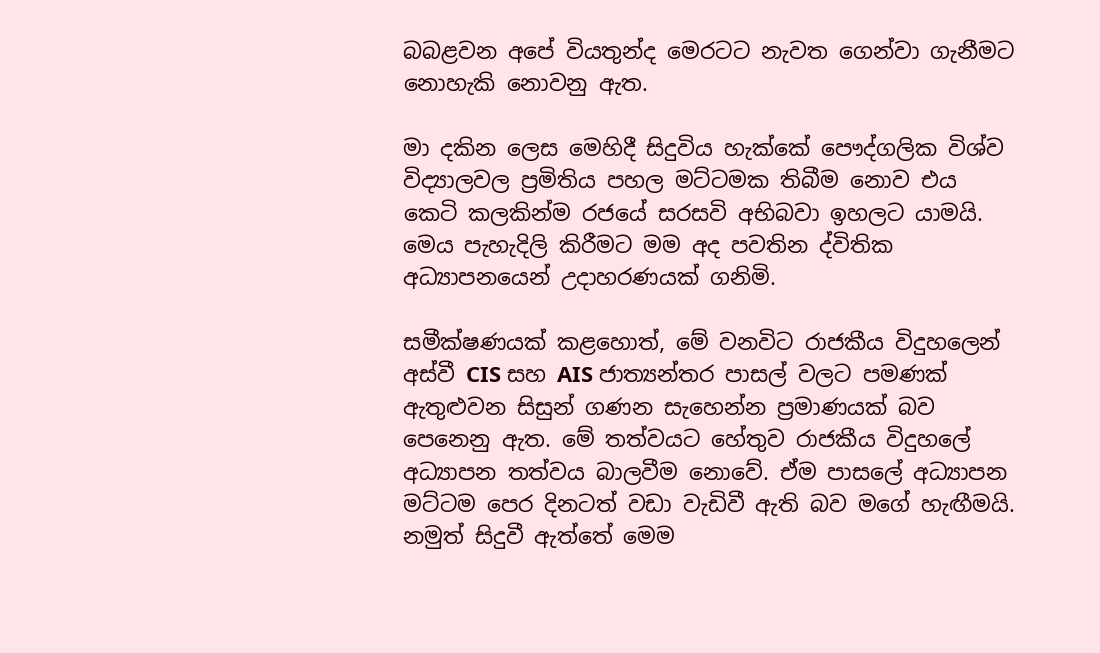බබළවන අපේ වියතුන්ද මෙරටට නැවත ගෙන්වා ගැනීමට නොහැකි නොවනු ඇත.

මා දකින ලෙස මෙහිදී සිදුවිය හැක්කේ පෞද්ගලික විශ්ව විද්‍යාලවල ප්‍රමිතිය පහල මට්ටමක තිබීම නොව එය කෙටි කලකින්ම රජයේ සරසවි අභිබවා ඉහලට යාමයි. මෙය පැහැදිලි කිරීමට මම අද පවතින ද්විතික අධ්‍යාපනයෙන් උදාහරණයක් ගනිමි.

සමීක්ෂණයක් කළහොත්, මේ වනවිට රාජකීය විදුහලෙන් අස්වී CIS සහ AIS ජාත්‍යන්තර පාසල් වලට පමණක් ඇතුළුවන සිසුන් ගණන සැහෙන්න ප්‍රමාණයක් බව පෙනෙනු ඇත. මේ තත්වයට හේතුව රාජකීය විදුහලේ අධ්‍යාපන තත්වය බාලවීම නොවේ. ඒම පාසලේ අධ්‍යාපන මට්ටම පෙර දිනටත් වඩා වැඩිවී ඇති බව මගේ හැඟීමයි. නමුත් සිදුවී ඇත්තේ මෙම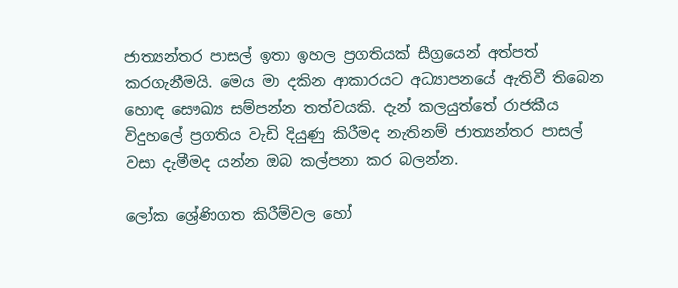ජාත්‍යන්තර පාසල් ඉතා ඉහල ප්‍රගතියක් සීග්‍රයෙන් අත්පත් කරගැනීමයි. මෙය මා දකින ආකාරයට අධ්‍යාපනයේ ඇතිවී තිබෙන හොඳ සෞඛ්‍ය සම්පන්න තත්වයකි. දැන් කලයුත්තේ රාජකීය විදුහලේ ප්‍රගතිය වැඩි දියුණු කිරීමද නැතිනම් ජාත්‍යන්තර පාසල් වසා දැමීමද යන්න ඔබ කල්පනා කර බලන්න.

ලෝක ශ්‍රේණිගත කිරීම්වල හෝ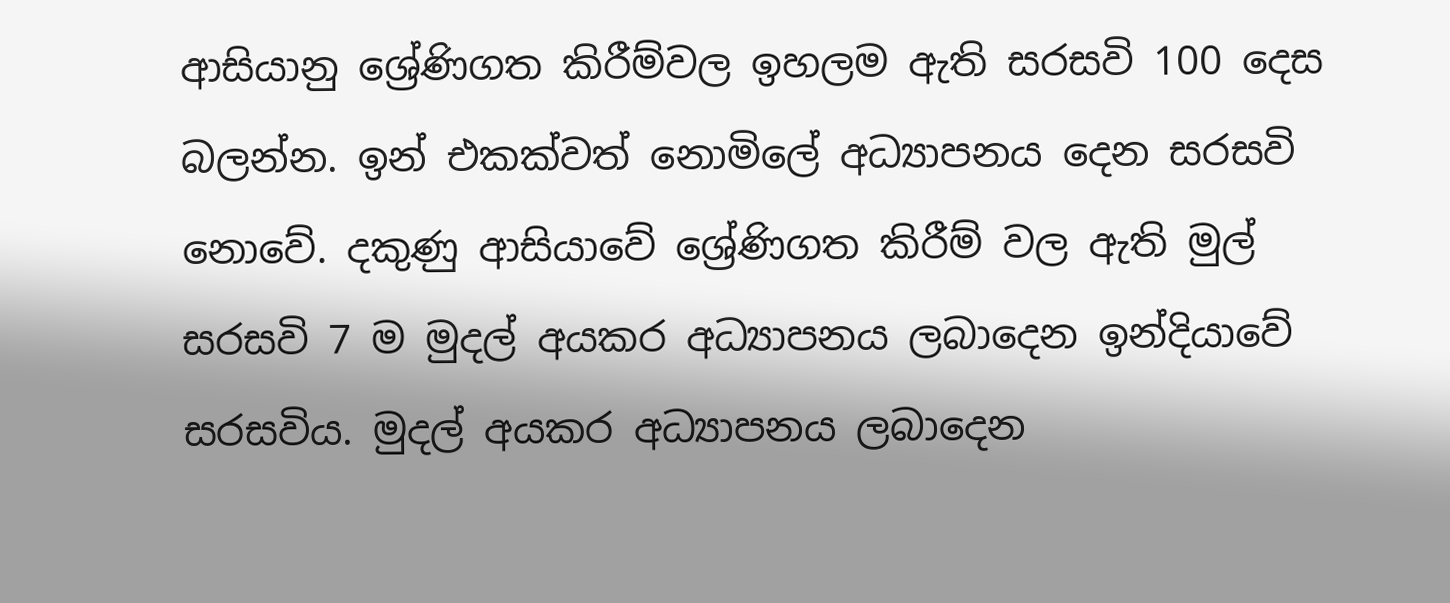ආසියානු ශ්‍රේණිගත කිරීම්වල ඉහලම ඇති සරසවි 100 දෙස බලන්න. ඉන් එකක්වත් නොමිලේ අධ්‍යාපනය දෙන සරසවි නොවේ. දකුණු ආසියාවේ ශ්‍රේණිගත කිරීම් වල ඇති මුල් සරසවි 7 ම මුදල් අයකර අධ්‍යාපනය ලබාදෙන ඉන්දියාවේ සරසවිය. මුදල් අයකර අධ්‍යාපනය ලබාදෙන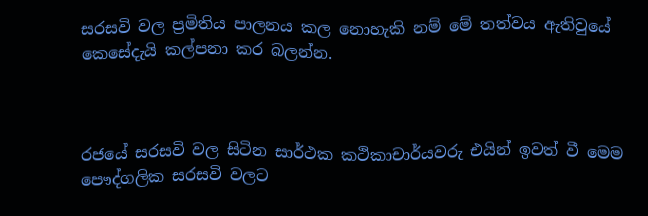සරසවි වල ප්‍රමිතිය පාලනය කල නොහැකි නම් මේ තත්වය ඇතිවුයේ කෙසේදැයි කල්පනා කර බලන්න.



රජයේ සරසවි වල සිටින සාර්ථක කථිකාචාර්යවරු එයින් ඉවත් වී මෙම පෞද්ගලික සරසවි වලට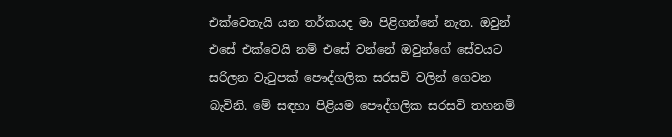එක්වෙතැයි යන තර්කයද මා පිළිගන්නේ නැත. ඔවුන් එසේ එක්වෙයි නම් එසේ වන්නේ ඔවුන්ගේ සේවයට සරිලන වැටුපක් පෞද්ගලික සරසවි වලින් ගෙවන බැවිනි. මේ සඳහා පිළියම පෞද්ගලික සරසවි තහනම්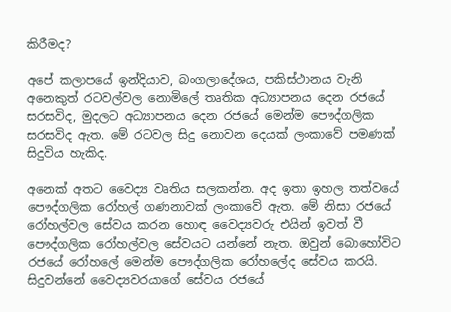කිරීමද?

අපේ කලාපයේ ඉන්දියාව, බංගලාදේශය, පකිස්ථානය වැනි අනෙකුත් රටවල්වල නොමිලේ තෘතික අධ්‍යාපනය දෙන රජයේ සරසවිද, මුදලට අධ්‍යාපනය දෙන රජයේ මෙන්ම පෞද්ගලික සරසවිද ඇත. මේ රටවල සිදු නොවන දෙයක් ලංකාවේ පමණක් සිදුවිය හැකිද.

අනෙක් අතට වෛද්‍ය වෘතිය සලකන්න. අද ඉතා ඉහල තත්වයේ පෞද්ගලික රෝහල් ගණනාවක් ලංකාවේ ඇත. මේ නිසා රජයේ රෝහල්වල සේවය කරන හොඳ වෛද්‍යවරු එයින් ඉවත් වී පෞද්ගලික රෝහල්වල සේවයට යන්නේ නැත. ඔවුන් බොහෝවිට රජයේ රෝහලේ මෙන්ම පෞද්ගලික රෝහලේද සේවය කරයි. සිදුවන්නේ වෛද්‍යවරයාගේ සේවය රජයේ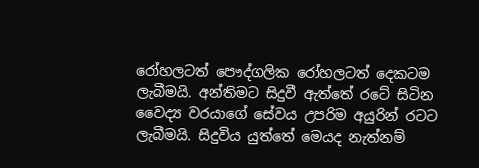රෝහලටත් පෞද්ගලික රෝහලටත් දෙකටම ලැබීමයි. අන්තිමට සිදුවී ඇත්තේ රටේ සිටින වෛද්‍ය වරයාගේ සේවය උපරිම අයුරින් රටට ලැබීමයි. සිදුවිය යුත්තේ මෙයද නැත්නම්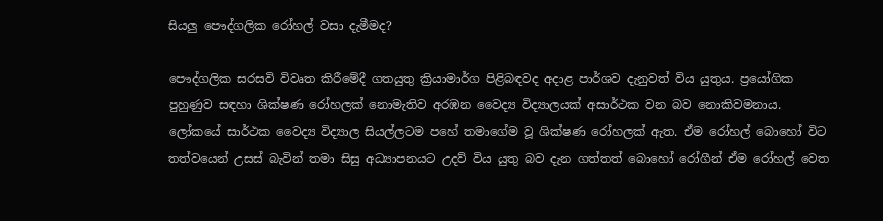සියලු පෞද්ගලික රෝහල් වසා දැමීමද?

පෞද්ගලික සරසවි විවෘත කිරීමේදී ගතයුතු ක්‍රියාමාර්ග පිළිබඳවද අදාළ පාර්ශව දැනුවත් විය යුතුය. ප්‍රයෝගික පුහුණුව සඳහා ශික්ෂණ රෝහලක් නොමැතිව අරඹන වෛද්‍ය විද්‍යාලයක් අසාර්ථක වන බව නොකිවමනාය. ලෝකයේ සාර්ථක වෛද්‍ය විද්‍යාල සියල්ලටම පහේ තමාගේම වූ ශික්ෂණ රෝහලක් ඇත. ඒම රෝහල් බොහෝ විට තත්වයෙන් උසස් බැවින් තමා සිසු අධ්‍යාපනයට උදව් විය යුතු බව දැන ගත්තත් බොහෝ රෝගීන් ඒම රෝහල් වෙත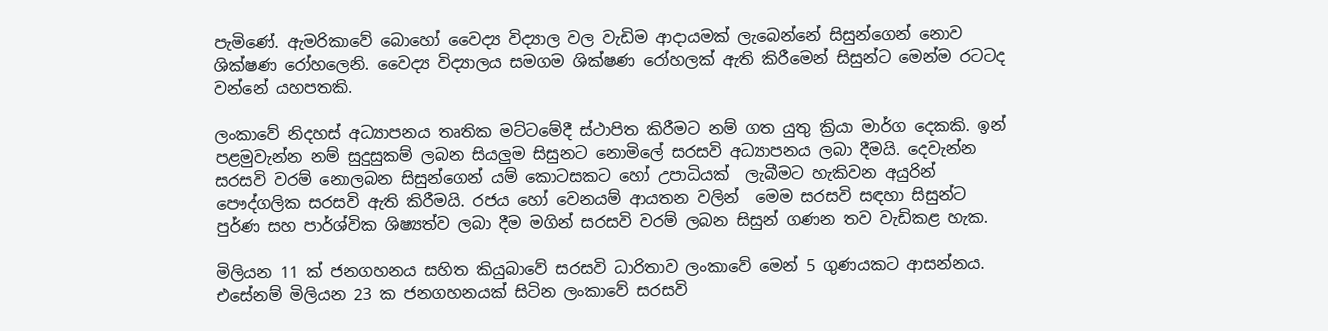පැමිණේ. ඇමරිකාවේ බොහෝ වෛද්‍ය විද්‍යාල වල වැඩිම ආදායමක් ලැබෙන්නේ සිසුන්ගෙන් නොව ශික්ෂණ රෝහලෙනි. වෛද්‍ය විද්‍යාලය සමගම ශික්ෂණ රෝහලක් ඇති කිරීමෙන් සිසුන්ට මෙන්ම රටටද වන්නේ යහපතකි.

ලංකාවේ නිදහස් අධ්‍යාපනය තෘතික මට්ටමේදී ස්ථාපිත කිරීමට නම් ගත යුතු ක්‍රියා මාර්ග දෙකකි. ඉන් පළමුවැන්න නම් සුදුසුකම් ලබන සියලුම සිසුනට නොමිලේ සරසවි අධ්‍යාපනය ලබා දීමයි. දෙවැන්න සරසවි වරම් නොලබන සිසුන්ගෙන් යම් කොටසකට හෝ උපාධියක්  ලැබීමට හැකිවන අයුරින් පෞද්ගලික සරසවි ඇති කිරීමයි. රජය හෝ වෙනයම් ආයතන වලින්  මෙම සරසවි සඳහා සිසුන්ට පුර්ණ සහ පාර්ශ්වික ශිෂ්‍යත්ව ලබා දීම මගින් සරසවි වරම් ලබන සිසුන් ගණන තව වැඩිකළ හැක.

මිලියන 11 ක් ජනගහනය සහිත කියුබාවේ සරසවි ධාරිතාව ලංකාවේ මෙන් 5 ගුණයකට ආසන්නය. එසේනම් මිලියන 23 ක ජනගහනයක් සිටින ලංකාවේ සරසවි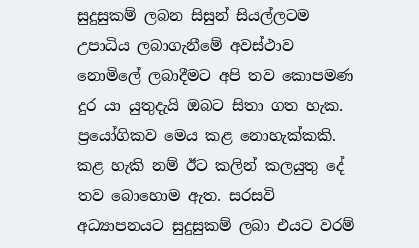සුදුසුකම් ලබන සිසුන් සියල්ලටම උපාධිය ලබාගැනීමේ අවස්ථාව නොමිලේ ලබාදීමට අපි තව කොපමණ දුර යා යුතුදැයි ඔබට සිතා ගත හැක. ප්‍රයෝගිකව මෙය කළ නොහැක්කකි. කළ හැකි නම් ඊට කලින් කලයුතු දේ තව බොහොම ඇත. සරසවි අධ්‍යාපනයට සුදුසුකම් ලබා එයට වරම්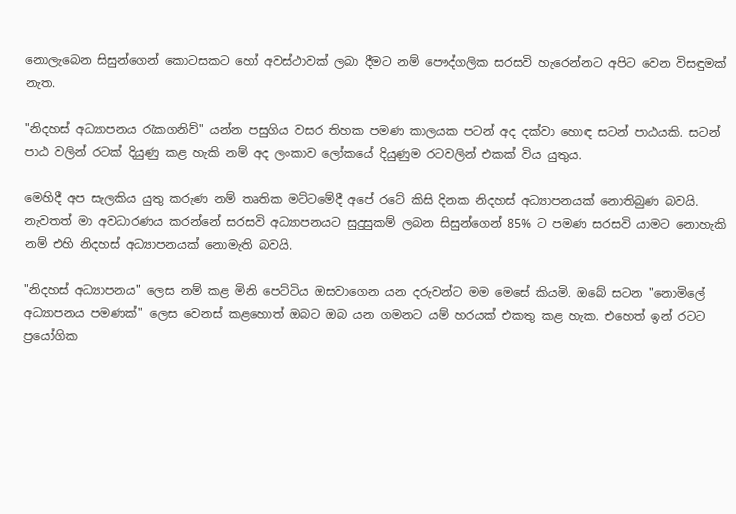නොලැබෙන සිසුන්ගෙන් කොටසකට හෝ අවස්ථාවක් ලබා දීමට නම් පෞද්ගලික සරසවි හැරෙන්නට අපිට වෙන විසඳුමක් නැත.

"නිදහස් අධ්‍යාපනය රැකගනිව්" යන්න පසුගිය වසර තිහක පමණ කාලයක පටන් අද දක්වා හොඳ සටන් පාඨයකි. සටන් පාඨ වලින් රටක් දියුණු කළ හැකි නම් අද ලංකාව ලෝකයේ දියුණුම රටවලින් එකක් විය යුතුය.

මෙහිදී අප සැලකිය යුතු කරුණ නම් තෘතික මට්ටමේදී අපේ රටේ කිසි දිනක නිදහස් අධ්‍යාපනයක් නොතිබුණ බවයි. නැවතත් මා අවධාරණය කරන්නේ සරසවි අධ්‍යාපනයට සුදුසුකම් ලබන සිසුන්ගෙන් 85% ට පමණ සරසවි යාමට නොහැකි නම් එහි නිදහස් අධ්‍යාපනයක් නොමැති බවයි.

"නිදහස් අධ්‍යාපනය" ලෙස නම් කළ මිනි පෙට්ටිය ඔසවාගෙන යන දරුවන්ට මම මෙසේ කියමි. ඔබේ සටන "නොමිලේ අධ්‍යාපනය පමණක්" ලෙස වෙනස් කළහොත් ඔබට ඔබ යන ගමනට යම් හරයක් එකතු කළ හැක. එහෙත් ඉන් රටට ප්‍රයෝගික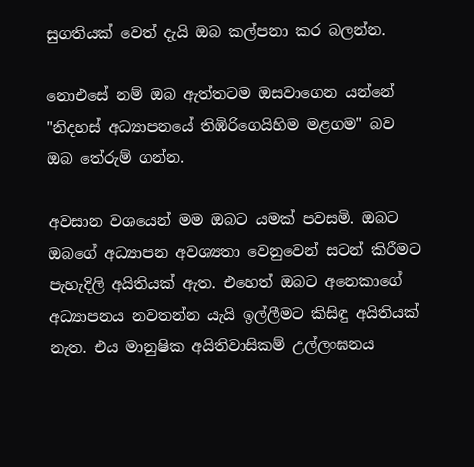සුගතියක් වෙත් දැයි ඔබ කල්පනා කර බලන්න.

නොඑසේ නම් ඔබ ඇත්තටම ඔසවාගෙන යන්නේ "නිදහස් අධ්‍යාපනයේ තිඹිරිගෙයිහිම මළගම" බව ඔබ තේරුම් ගන්න.

අවසාන වශයෙන් මම ඔබට යමක් පවසමි. ඔබට ඔබගේ අධ්‍යාපන අවශ්‍යතා වෙනුවෙන් සටන් කිරීමට පැහැදිලි අයිතියක් ඇත. එහෙත් ඔබට අනෙකාගේ අධ්‍යාපනය නවතන්න යැයි ඉල්ලීමට කිසිඳු අයිතියක් නැත. එය මානුෂික අයිතිවාසිකම් උල්ලංඝනය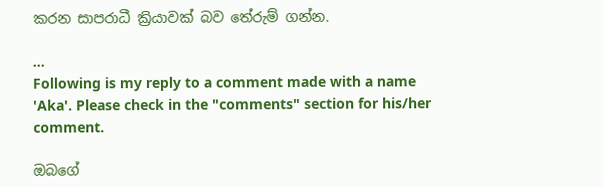කරන සාපරාධී ක්‍රියාවක් බව තේරුම් ගන්න.

...
Following is my reply to a comment made with a name 'Aka'. Please check in the "comments" section for his/her comment.

ඔබගේ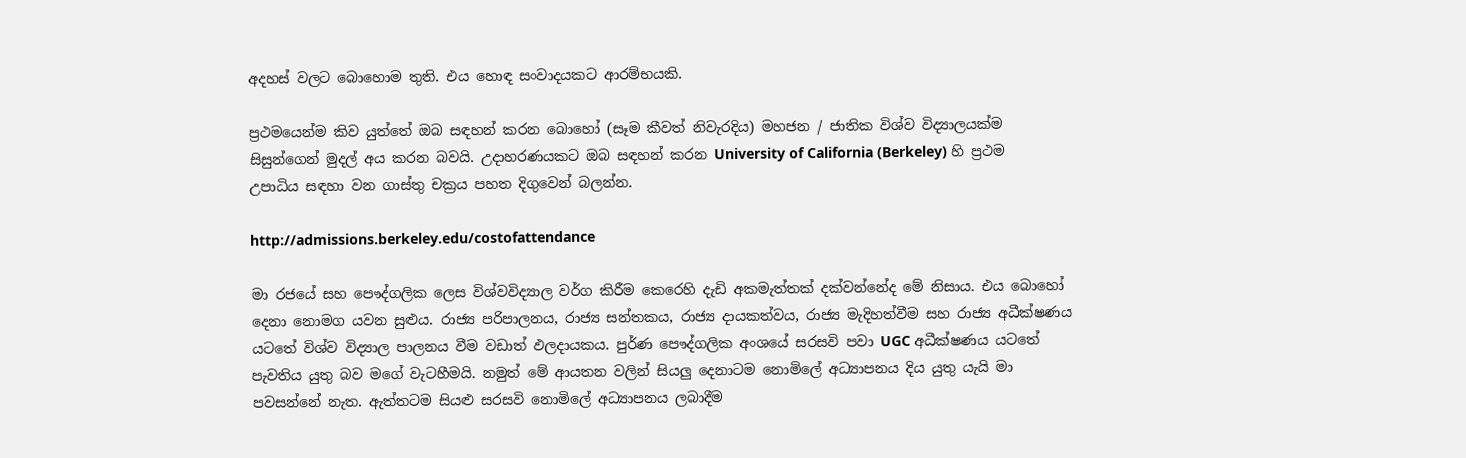අදහස් වලට බොහොම තුති. එය හොඳ සංවාදයකට ආරම්භයකි.

ප්‍රථමයෙන්ම කිව යුත්තේ ඔබ සඳහන් කරන බොහෝ (සෑම කීවත් නිවැරදිය) මහජන / ජාතික විශ්ව විද්‍යාලයක්ම සිසුන්ගෙන් මුදල් අය කරන බවයි. උදාහරණයකට ඔබ සඳහන් කරන University of California (Berkeley) හි ප්‍රථම උපාධිය සඳහා වන ගාස්තු චක්‍රය පහත දිගුවෙන් බලන්න.

http://admissions.berkeley.edu/costofattendance

මා රජයේ සහ පෞද්ගලික ලෙස විශ්වවිද්‍යාල වර්ග කිරීම කෙරෙහි දැඩි අකමැත්තක් දක්වන්නේද මේ නිසාය. එය බොහෝ දෙනා නොමග යවන සුළුය. රාජ්‍ය පරිපාලනය, රාජ්‍ය සන්තකය, රාජ්‍ය දායකත්වය, රාජ්‍ය මැදිහත්වීම සහ රාජ්‍ය අධීක්ෂණය යටතේ විශ්ව විද්‍යාල පාලනය වීම වඩාත් ඵලදායකය. පුර්ණ පෞද්ගලික අංශයේ සරසවි පවා UGC අධීක්ෂණය යටතේ පැවතිය යුතු බව මගේ වැටහීමයි. නමුත් මේ ආයතන වලින් සියලු දෙනාටම නොමිලේ අධ්‍යාපනය දිය යුතු යැයි මා පවසන්නේ නැත. ඇත්තටම සියළු සරසවි නොමිලේ අධ්‍යාපනය ලබාදීම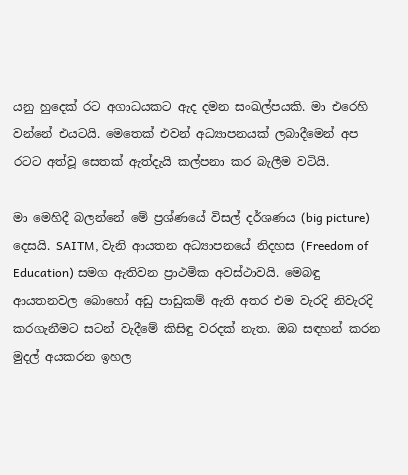යනු හුදෙක් රට අගාධයකට ඇද දමන සංඛල්පයකි. මා එරෙහි වන්නේ එයටයි. මෙතෙක් එවන් අධ්‍යාපනයක් ලබාදීමෙන් අප රටට අත්වූ සෙතක් ඇත්දැයි කල්පනා කර බැලීම වටියි.

මා මෙහිදී බලන්නේ මේ ප්‍රශ්ණයේ විසල් දර්ශණය (big picture) දෙසයි. SAITM, වැනි ආයතන අධ්‍යාපනයේ නිදහස (Freedom of Education) සමග ඇතිවන ප්‍රාථමික අවස්ථාවයි. මෙබඳු ආයතනවල බොහෝ අඩු පාඩුකම් ඇති අතර එම වැරදි නිවැරදි කරගැනීමට සටන් වැදීමේ කිසිඳු වරදක් නැත. ඔබ සඳහන් කරන මුදල් අයකරන ඉහල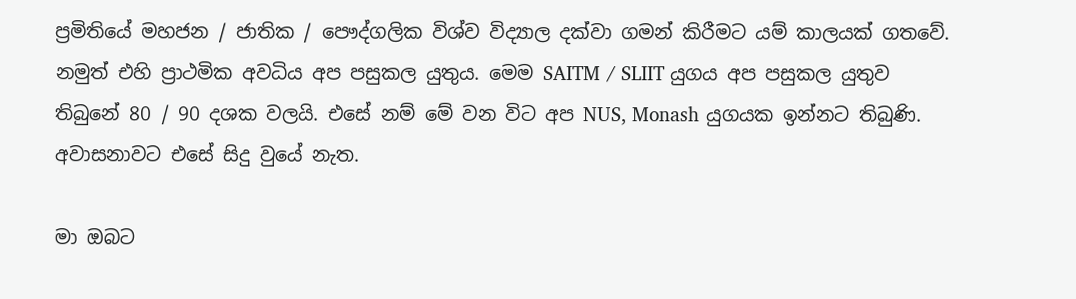ප්‍රමිතියේ මහජන / ජාතික / පෞද්ගලික විශ්ව විද්‍යාල දක්වා ගමන් කිරීමට යම් කාලයක් ගතවේ. නමුත් එහි ප්‍රාථමික අවධිය අප පසුකල යුතුය. මෙම SAITM / SLIIT යුගය අප පසුකල යුතුව තිබුනේ 80 / 90 දශක වලයි. එසේ නම් මේ වන විට අප NUS, Monash යුගයක ඉන්නට තිබුණි. අවාසනාවට එසේ සිදු වුයේ නැත.

මා ඔබට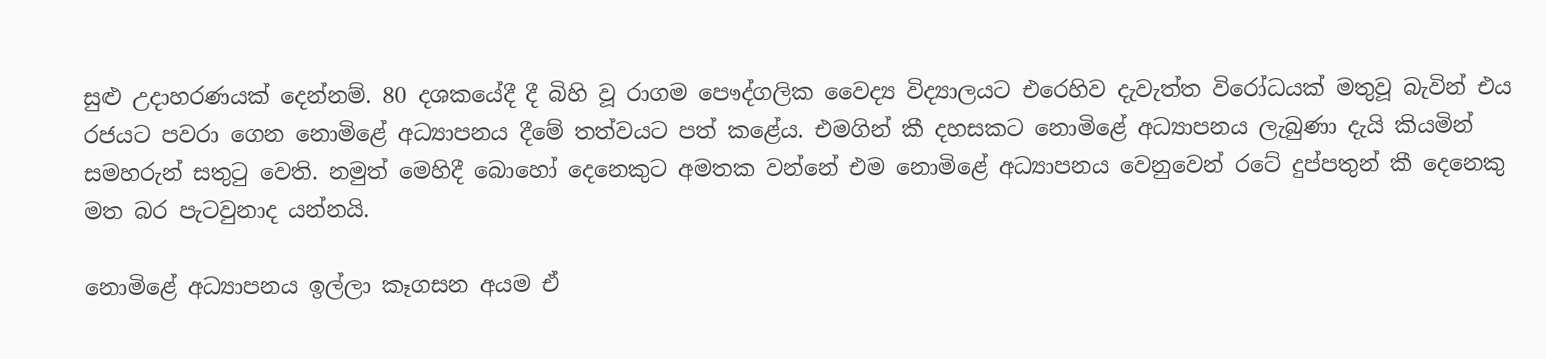සුළු උදාහරණයක් දෙන්නම්. 80 දශකයේදී දී බිහි වූ රාගම පෞද්ගලික වෛද්‍ය විද්‍යාලයට එරෙහිව දැවැත්ත විරෝධයක් මතුවූ බැවින් එය රජයට පවරා ගෙන නොමිළේ අධ්‍යාපනය දීමේ තත්වයට පත් කළේය. එමගින් කී දහසකට නොමිළේ අධ්‍යාපනය ලැබුණා දැයි කියමින් සමහරුන් සතුටු වෙති. නමුත් මෙහිදී බොහෝ දෙනෙකුට අමතක වන්නේ එම නොමිළේ අධ්‍යාපනය වෙනුවෙන් රටේ දුප්පතුන් කී දෙනෙකු මත බර පැටවුනාද යන්නයි.

නොමිළේ අධ්‍යාපනය ඉල්ලා කෑගසන අයම ඒ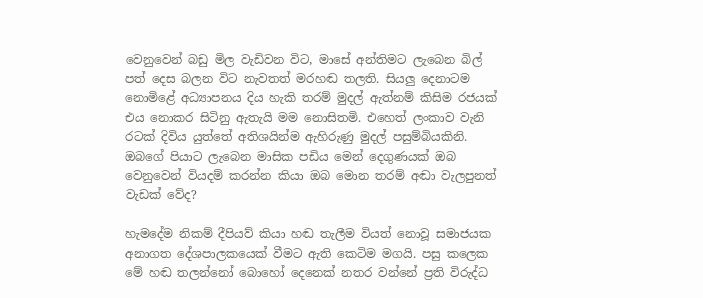වෙනුවෙන් බඩු මිල වැඩිවන විට, මාසේ අන්තිමට ලැබෙන බිල් පත් දෙස බලන විට නැවතත් මරහඬ තලති. සියලු දෙනාටම නොමිළේ අධ්‍යාපනය දිය හැකි තරම් මුදල් ඇත්නම් කිසිම රජයක් එය නොකර සිටිනු ඇතැයි මම නොසිතමි. එහෙත් ලංකාව වැනි රටක් දිවිය යුත්තේ අතිශයින්ම ඇහිරුණු මුදල් පසුම්බියකිනි. ඔබගේ පියාට ලැබෙන මාසික පඩිය මෙන් දෙගුණයක් ඔබ වෙනුවෙන් වියදම් කරන්න කියා ඔබ මොන තරම් අඬා වැලපුනත් වැඩක් වේද?

හැමදේම නිකම් දීපියව් කියා හඬ තැලීම වියත් නොවූ සමාජයක අනාගත දේශපාලකයෙක් වීමට ඇති කෙටිම මගයි. පසු කලෙක මේ හඬ තලන්නෝ බොහෝ දෙනෙක් නතර වන්නේ ප්‍රති විරුද්ධ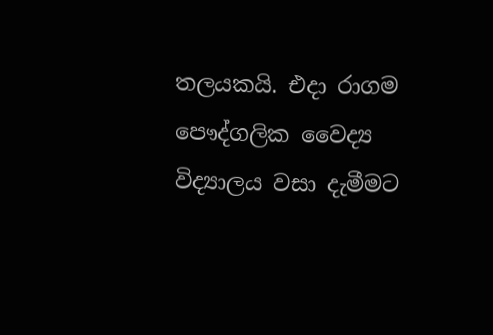තලයකයි. එදා රාගම පෞද්ගලික වෛද්‍ය විද්‍යාලය වසා දැමීමට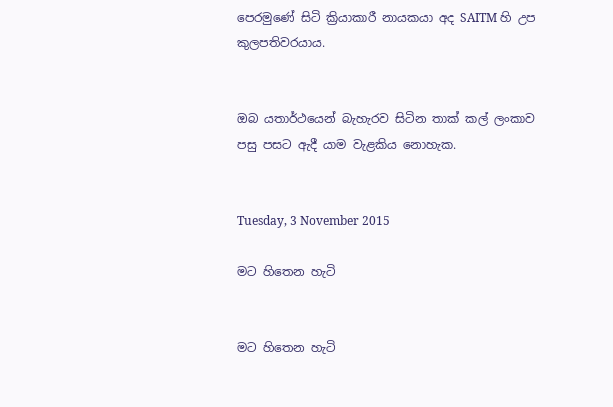පෙරමුණේ සිටි ක්‍රියාකාරී නායකයා අද SAITM හි උප කුලපතිවරයාය.


ඔබ යතාර්ථයෙන් බැහැරව සිටින තාක් කල් ලංකාව පසු පසට ඇදී යාම වැළකිය නොහැක.


Tuesday, 3 November 2015

මට හිතෙන හැටි


මට හිතෙන හැටි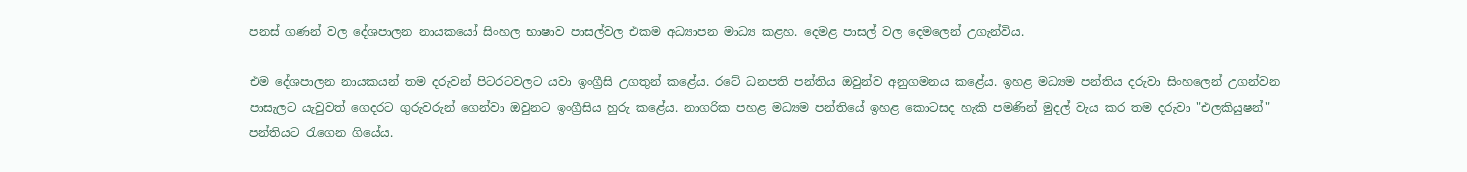පනස් ගණන් වල දේශපාලන නායකයෝ සිංහල භාෂාව පාසල්වල එකම අධ්‍යාපන මාධ්‍ය කළහ. දෙමළ පාසල් වල දෙමලෙන් උගැන්විය.

එම දේශපාලන නායකයන් තම දරුවන් පිටරටවලට යවා ඉංග්‍රීසි උගතුන් කළේය. රටේ ධනපති පන්තිය ඔවුන්ව අනුගමනය කළේය. ඉහළ මධ්‍යම පන්තිය දරුවා සිංහලෙන් උගන්වන පාසැලට යැවුවත් ගෙදරට ගුරුවරුන් ගෙන්වා ඔවුනට ඉංග්‍රීසිය හුරු කළේය. නාගරික පහළ මධ්‍යම පන්තියේ ඉහළ කොටසද හැකි පමණින් මුදල් වැය කර තම දරුවා "එලකියුෂන්" පන්තියට රැගෙන ගියේය.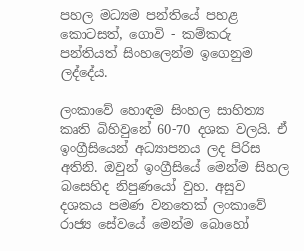පහල මධ්‍යම පන්තියේ පහළ කොටසත්, ගොවි - කම්කරු පන්තියත් සිංහලෙන්ම ඉගෙනුම ලද්දේය.

ලංකාවේ හොඳම සිංහල සාහිත්‍ය කෘති බිහිවුනේ 60-70 දශක වලයි. ඒ ඉංග්‍රීසියෙන් අධ්‍යාපනය ලද පිරිස අතිනි. ඔවුන් ඉංග්‍රීසියේ මෙන්ම සිහල බසෙහිද නිපුණයෝ වුහ. අසුව දශකය පමණ වනතෙක් ලංකාවේ රාජ්‍ය සේවයේ මෙන්ම බොහෝ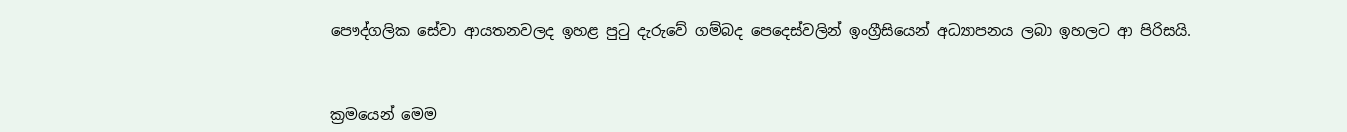පෞද්ගලික සේවා ආයතනවලද ඉහළ පුටු දැරුවේ ගම්බද පෙදෙස්වලින් ඉංග්‍රීසියෙන් අධ්‍යාපනය ලබා ඉහලට ආ පිරිසයි.


ක්‍රමයෙන් මෙම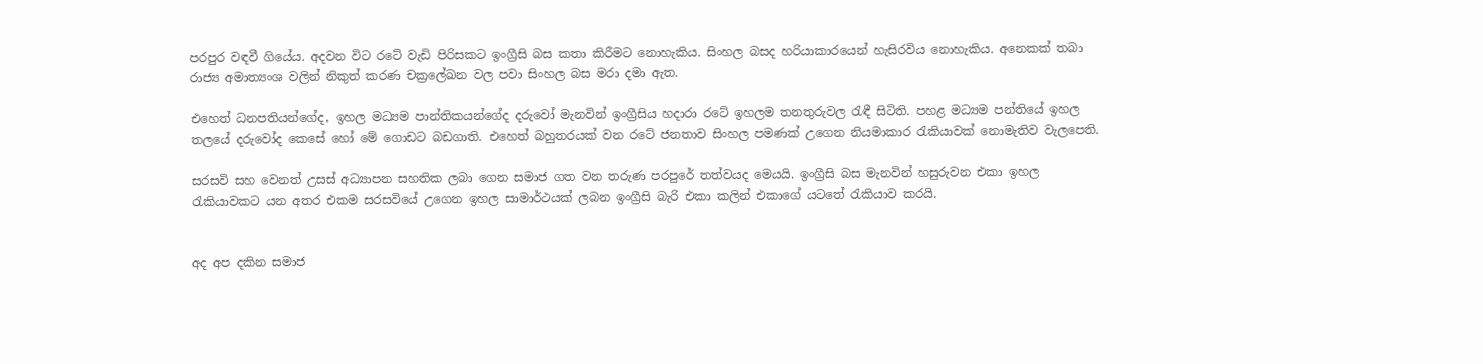පරපුර වඳවී ගියේය. අදවන විට රටේ වැඩි පිරිසකට ඉංග්‍රීසි බස කතා කිරීමට නොහැකිය. සිංහල බසද හරියාකාරයෙන් හැසිරවිය නොහැකිය. අනෙකක් තබා රාජ්‍ය අමාත්‍යංශ වලින් නිකුත් කරණ චක්‍රලේඛන වල පවා සිංහල බස මරා දමා ඇත.

එහෙත් ධනපතියන්ගේද, ඉහල මධ්‍යම පාන්තිකයන්ගේද දරුවෝ මැනවින් ඉංග්‍රීසිය හදාරා රටේ ඉහලම තනතුරුවල රැඳී සිටිති. පහළ මධ්‍යම පන්තියේ ඉහල තලයේ දරුවෝද කෙසේ හෝ මේ ගොඩට බඩගාති. එහෙත් බහුතරයක් වන රටේ ජනතාව සිංහල පමණක් උගෙන නියමාකාර රැකියාවක් නොමැතිව වැලපෙති.

සරසවි සහ වෙනත් උසස් අධ්‍යාපන සහතික ලබා ගෙන සමාජ ගත වන තරුණ පරපුරේ තත්වයද මෙයයි. ඉංග්‍රීසි බස මැනවින් හසුරුවන එකා ඉහල රැකියාවකට යන අතර එකම සරසවියේ උගෙන ඉහල සාමාර්ථයක් ලබන ඉංග්‍රීසි බැරි එකා කලින් එකාගේ යටතේ රැකියාව කරයි.


අද අප දකින සමාජ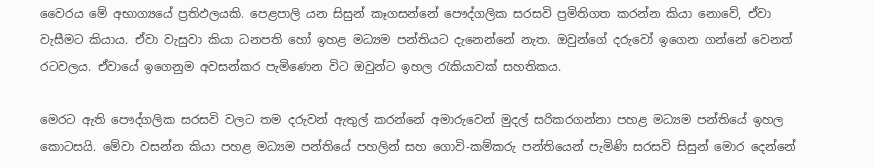වෛරය මේ අභාග්‍යයේ ප්‍රතිඵලයකි. පෙළපාලි යන සිසුන් කෑගසන්නේ පෞද්ගලික සරසවි ප්‍රමිතිගත කරන්න කියා නොවේ, ඒවා වැසීමට කියාය. ඒවා වැසුවා කියා ධනපති හෝ ඉහළ මධ්‍යම පන්තියට දැනෙන්නේ නැත. ඔවුන්ගේ දරුවෝ ඉගෙන ගන්නේ වෙනත් රටවලය. ඒවායේ ඉගෙනුම අවසන්කර පැමිණෙන විට ඔවුන්ට ඉහල රැකියාවක් සහතිකය.

මෙරට ඇති පෞද්ගලික සරසවි වලට තම දරුවන් ඇතුල් කරන්නේ අමාරුවෙන් මුදල් සරිකරගන්නා පහළ මධ්‍යම පන්තියේ ඉහල කොටසයි. මේවා වසන්න කියා පහළ මධ්‍යම පන්තියේ පහලින් සහ ගොවි-කම්කරු පන්තියෙන් පැමිණි සරසවි සිසුන් මොර දෙන්නේ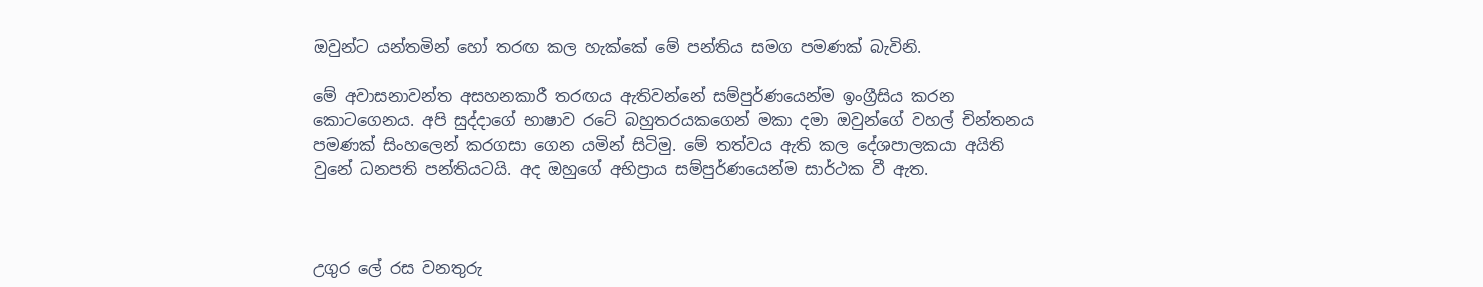ඔවුන්ට යන්තමින් හෝ තරඟ කල හැක්කේ මේ පන්තිය සමග පමණක් බැවිනි.

මේ අවාසනාවන්ත අසහනකාරී තරඟය ඇතිවන්නේ සම්පුර්ණයෙන්ම ඉංග්‍රීසිය කරන කොටගෙනය. අපි සුද්දාගේ භාෂාව රටේ බහුතරයකගෙන් මකා දමා ඔවුන්ගේ වහල් චින්තනය පමණක් සිංහලෙන් කරගසා ගෙන යමින් සිටිමු. මේ තත්වය ඇති කල දේශපාලකයා අයිති වුනේ ධනපති පන්තියටයි. අද ඔහුගේ අභිප්‍රාය සම්පුර්ණයෙන්ම සාර්ථක වී ඇත.



උගුර ලේ රස වනතුරු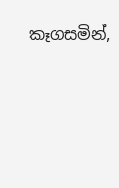කෑගසමින්,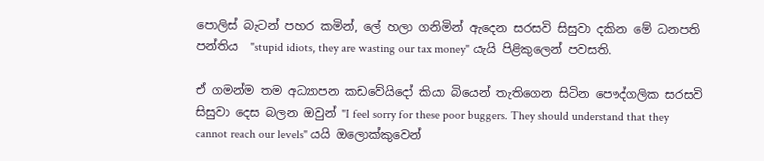පොලිස් බැටන් පහර කමින්, ලේ හලා ගනිමින් ඇදෙන සරසවි සිසුවා දකින මේ ධනපති පන්තිය  "stupid idiots, they are wasting our tax money" යැයි පිළිකුලෙන් පවසති.

ඒ ගමන්ම තම අධ්‍යාපන කඩවේයිදෝ කියා බියෙන් තැතිගෙන සිටින පෞද්ගලික සරසවි සිසුවා දෙස බලන ඔවුන් "I feel sorry for these poor buggers. They should understand that they cannot reach our levels" යයි ඔලොක්කුවෙන්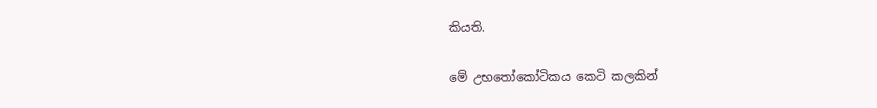කියති.

මේ උභතෝකෝටිකය කෙටි කලකින්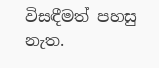විසඳීමත් පහසු නැත.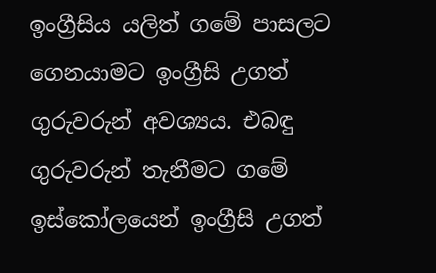ඉංග්‍රීසිය යලිත් ගමේ පාසලට ගෙනයාමට ඉංග්‍රීසි උගත් ගුරුවරුන් අවශ්‍යය. එබඳු ගුරුවරුන් තැනීමට ගමේ ඉස්කෝලයෙන් ඉංග්‍රීසි උගත්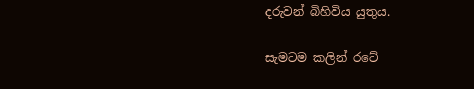දරුවන් බිහිවිය යුතුය.

සැමටම කලින් රටේ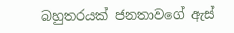බහුතරයක් ජනතාවගේ ඇස්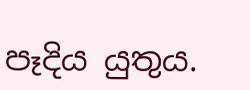පෑදිය යුතුය.